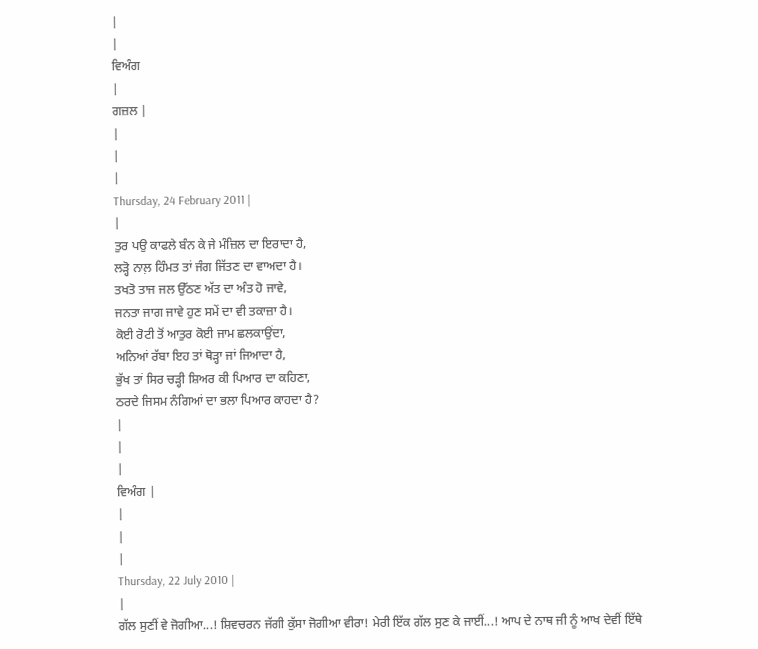|
|
ਵਿਅੰਗ
|
ਗਜ਼ਲ |
|
|
|
Thursday, 24 February 2011 |
|
ਤੁਰ ਪਉ ਕਾਫਲੇ ਬੰਨ ਕੇ ਜੇ ਮੰਜ਼ਿਲ ਦਾ ਇਰਾਦਾ ਹੈ,
ਲੜ੍ਹੋ ਨਾਲ਼ ਹਿੰਮਤ ਤਾਂ ਜੰਗ ਜਿੱਤਣ ਦਾ ਵਾਅਦਾ ਹੈ।
ਤਖਤੋ ਤਾਜ ਜਲ ਉੱਠਣ ਅੱਤ ਦਾ ਅੰਤ ਹੋ ਜਾਵੇ,
ਜਨਤਾ ਜਾਗ ਜਾਵੇ ਹੁਣ ਸਮੇਂ ਦਾ ਵੀ ਤਕਾਜ਼ਾ ਹੈ।
ਕੋਈ ਰੋਟੀ ਤੋਂ ਆਤੁਰ ਕੋਈ ਜਾਮ ਛਲਕਾਉਂਦਾ,
ਅਨਿਆਂ ਰੱਬਾ ਇਹ ਤਾਂ ਥੋੜ੍ਹਾ ਜਾਂ ਜਿਆਦਾ ਹੈ,
ਭੁੱਖ ਤਾਂ ਸਿਰ ਚੜ੍ਹੀ ਸ਼ਿਅਰ ਕੀ ਪਿਆਰ ਦਾ ਕਹਿਣਾ,
ਠਰਦੇ ਜਿਸਮ ਨੰਗਿਆਂ ਦਾ ਭਲਾ ਪਿਆਰ ਕਾਹਦਾ ਹੈ?
|
|
|
ਵਿਅੰਗ |
|
|
|
Thursday, 22 July 2010 |
|
ਗੱਲ ਸੁਣੀਂ ਵੇ ਜੋਗੀਆ...! ਸ਼ਿਵਚਰਨ ਜੱਗੀ ਕੁੱਸਾ ਜੋਗੀਆ ਵੀਰਾ! ਮੇਰੀ ਇੱਕ ਗੱਲ ਸੁਣ ਕੇ ਜਾਈਂ...! ਆਪ ਦੇ ਨਾਥ ਜੀ ਨੂੰ ਆਖ ਦੇਵੀਂ ਇੱਥੇ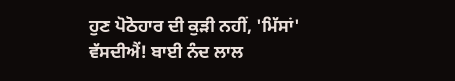ਹੁਣ ਪੋਠੋਹਾਰ ਦੀ ਕੁੜੀ ਨਹੀਂ, 'ਮਿੱਸਾਂ' ਵੱਸਦੀਐਂ! ਬਾਈ ਨੰਦ ਲਾਲ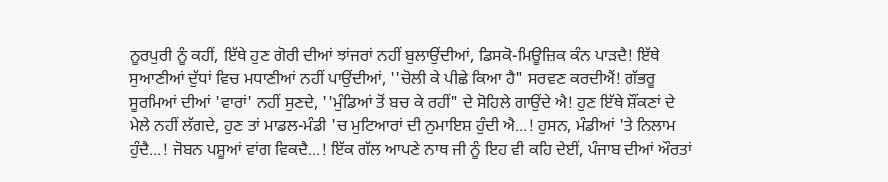ਨੂਰਪੁਰੀ ਨੂੰ ਕਹੀਂ, ਇੱਥੇ ਹੁਣ ਗੋਰੀ ਦੀਆਂ ਝਾਂਜਰਾਂ ਨਹੀਂ ਬੁਲਾਉਂਦੀਆਂ, ਡਿਸਕੋ-ਮਿਊਜ਼ਿਕ ਕੰਨ ਪਾੜਦੈ! ਇੱਥੇ ਸੁਆਣੀਆਂ ਦੁੱਧਾਂ ਵਿਚ ਮਧਾਣੀਆਂ ਨਹੀਂ ਪਾਉਂਦੀਆਂ, ''ਚੋਲੀ ਕੇ ਪੀਛੇ ਕਿਆ ਹੈ" ਸਰਵਣ ਕਰਦੀਐਂ! ਗੱਭਰੂ ਸੂਰਮਿਆਂ ਦੀਆਂ 'ਵਾਰਾਂ' ਨਹੀਂ ਸੁਣਦੇ, ''ਮੁੰਡਿਆਂ ਤੋਂ ਬਚ ਕੇ ਰਹੀਂ" ਦੇ ਸੋਹਿਲੇ ਗਾਉਂਦੇ ਐ! ਹੁਣ ਇੱਥੇ ਸ਼ੌਂਕਣਾਂ ਦੇ ਮੇਲੇ ਨਹੀਂ ਲੱਗਦੇ, ਹੁਣ ਤਾਂ ਮਾਡਲ-ਮੰਡੀ 'ਚ ਮੁਟਿਆਰਾਂ ਦੀ ਨੁਮਾਇਸ਼ ਹੁੰਦੀ ਐ...! ਹੁਸਨ, ਮੰਡੀਆਂ 'ਤੇ ਨਿਲਾਮ ਹੁੰਦੈ...! ਜੋਬਨ ਪਸ਼ੂਆਂ ਵਾਂਗ ਵਿਕਦੈ...! ਇੱਕ ਗੱਲ ਆਪਣੇ ਨਾਥ ਜੀ ਨੂੰ ਇਹ ਵੀ ਕਹਿ ਦੇਈਂ, ਪੰਜਾਬ ਦੀਆਂ ਔਰਤਾਂ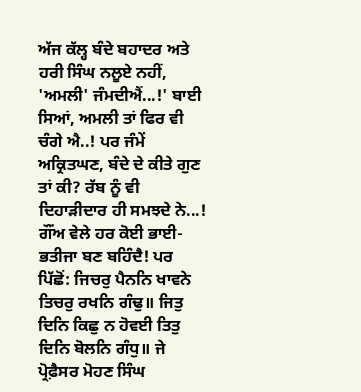ਅੱਜ ਕੱਲ੍ਹ ਬੰਦੇ ਬਹਾਦਰ ਅਤੇ ਹਰੀ ਸਿੰਘ ਨਲੂਏ ਨਹੀਂ, 'ਅਮਲੀ' ਜੰਮਦੀਐਂ...!' ਬਾਈ ਸਿਆਂ, ਅਮਲੀ ਤਾਂ ਫਿਰ ਵੀ ਚੰਗੇ ਐ..! ਪਰ ਜੰਮੇਂ ਅਕ੍ਰਿਤਘਣ, ਬੰਦੇ ਦੇ ਕੀਤੇ ਗੁਣ ਤਾਂ ਕੀ? ਰੱਬ ਨੂੰ ਵੀ ਦਿਹਾੜੀਦਾਰ ਹੀ ਸਮਝਦੇ ਨੇ...! ਗੌਂਅ ਵੇਲੇ ਹਰ ਕੋਈ ਭਾਈ-ਭਤੀਜਾ ਬਣ ਬਹਿੰਦੈ! ਪਰ ਪਿੱਛੋਂ: ਜਿਚਰੁ ਪੈਨਨਿ ਖਾਵਨੇ ਤਿਚਰੁ ਰਖਨਿ ਗੰਢੁ॥ ਜਿਤੁ ਦਿਨਿ ਕਿਛੁ ਨ ਹੋਵਈ ਤਿਤੁ ਦਿਨਿ ਬੋਲਨਿ ਗੰਧੁ॥ ਜੇ ਪ੍ਰੋਫ਼ੈਸਰ ਮੋਹਣ ਸਿੰਘ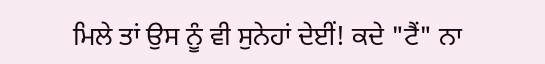ਮਿਲੇ ਤਾਂ ਉਸ ਨੂੰ ਵੀ ਸੁਨੇਹਾਂ ਦੇਈਂ! ਕਦੇ "ਟੈਂ" ਨਾ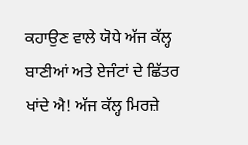ਕਹਾਉਣ ਵਾਲੇ ਯੋਧੇ ਅੱਜ ਕੱਲ੍ਹ ਬਾਣੀਆਂ ਅਤੇ ਏਜੰਟਾਂ ਦੇ ਛਿੱਤਰ ਖਾਂਦੇ ਐ! ਅੱਜ ਕੱਲ੍ਹ ਮਿਰਜ਼ੇ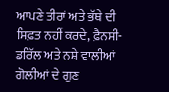ਆਪਣੇ ਤੀਰਾਂ ਅਤੇ ਭੱਥੇ ਦੀ ਸਿਫ਼ਤ ਨਹੀਂ ਕਰਦੇ, ਫ਼ੈਨਸੀ-ਡਰਿੱਲ ਅਤੇ ਨਸ਼ੇ ਵਾਲੀਆਂ ਗੋਲੀਆਂ ਦੇ ਗੁਣ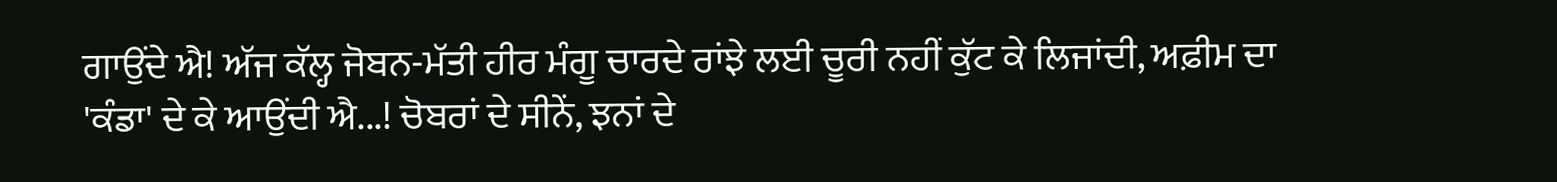ਗਾਉਂਦੇ ਐ! ਅੱਜ ਕੱਲ੍ਹ ਜੋਬਨ-ਮੱਤੀ ਹੀਰ ਮੰਗੂ ਚਾਰਦੇ ਰਾਂਝੇ ਲਈ ਚੂਰੀ ਨਹੀਂ ਕੁੱਟ ਕੇ ਲਿਜਾਂਦੀ, ਅਫ਼ੀਮ ਦਾ 'ਕੰਡਾ' ਦੇ ਕੇ ਆਉਂਦੀ ਐ...! ਚੋਬਰਾਂ ਦੇ ਸੀਨੇਂ, ਝਨਾਂ ਦੇ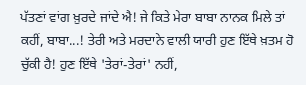ਪੱਤਣਾਂ ਵਾਂਗ ਖ਼ੁਰਦੇ ਜਾਂਦੇ ਐ! ਜੇ ਕਿਤੇ ਮੇਰਾ ਬਾਬਾ ਨਾਨਕ ਮਿਲੇ ਤਾਂ ਕਹੀਂ, ਬਾਬਾ...! ਤੇਰੀ ਅਤੇ ਮਰਦਾਨੇ ਵਾਲੀ ਯਾਰੀ ਹੁਣ ਇੱਥੇ ਖ਼ਤਮ ਹੋ ਚੁੱਕੀ ਹੈ! ਹੁਣ ਇੱਥੇ 'ਤੇਰਾਂ-ਤੇਰਾਂ' ਨਹੀਂ,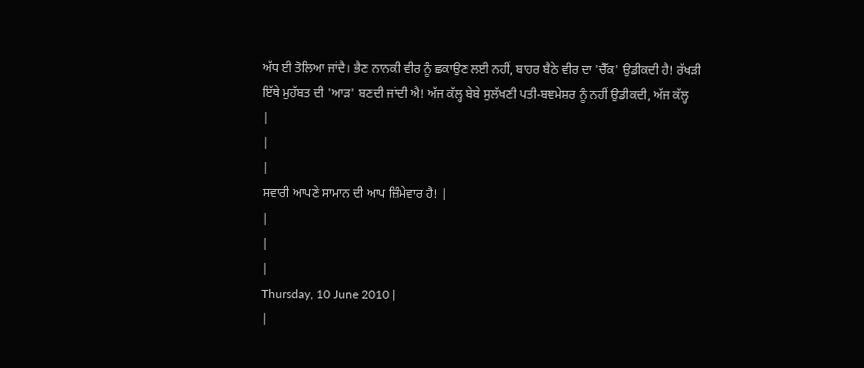ਅੱਧ ਈ ਤੋਲਿਆ ਜਾਂਦੈ। ਭੈਣ ਨਾਨਕੀ ਵੀਰ ਨੂੰ ਛਕਾਉਣ ਲਈ ਨਹੀਂ, ਬਾਹਰ ਬੈਠੇ ਵੀਰ ਦਾ 'ਚੈੱਕ' ਉਡੀਕਦੀ ਹੈ! ਰੱਖੜੀ ਇੱਥੇ ਮੁਹੱਬਤ ਦੀ 'ਆੜ' ਬਣਦੀ ਜਾਂਦੀ ਐ! ਅੱਜ ਕੱਲ੍ਹ ਬੇਬੇ ਸੁਲੱਖਣੀ ਪਤੀ-ਬਞਮੇਸ਼ਰ ਨੂੰ ਨਹੀਂ ਉਡੀਕਦੀ, ਅੱਜ ਕੱਲ੍ਹ
|
|
|
ਸਵਾਰੀ ਆਪਣੇ ਸਾਮਾਨ ਦੀ ਆਪ ਜ਼ਿੰਮੇਵਾਰ ਹੈ! |
|
|
|
Thursday, 10 June 2010 |
|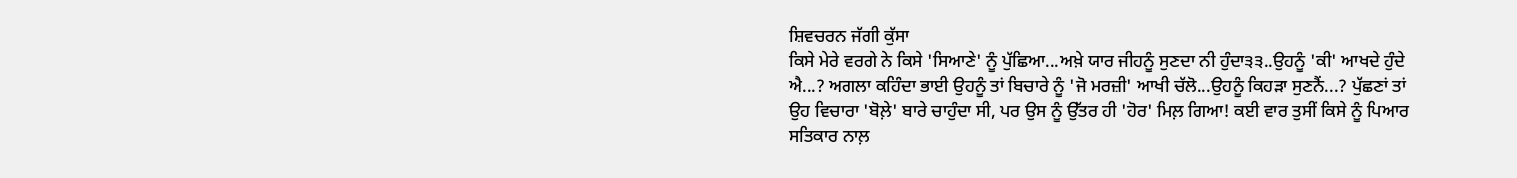ਸ਼ਿਵਚਰਨ ਜੱਗੀ ਕੁੱਸਾ
ਕਿਸੇ ਮੇਰੇ ਵਰਗੇ ਨੇ ਕਿਸੇ 'ਸਿਆਣੇ' ਨੂੰ ਪੁੱਛਿਆ...ਅਖ਼ੇ ਯਾਰ ਜੀਹਨੂੰ ਸੁਣਦਾ ਨੀ ਹੁੰਦਾ੩੩..ਉਹਨੂੰ 'ਕੀ' ਆਖਦੇ ਹੁੰਦੇ ਐ...? ਅਗਲਾ ਕਹਿੰਦਾ ਭਾਈ ਉਹਨੂੰ ਤਾਂ ਬਿਚਾਰੇ ਨੂੰ 'ਜੋ ਮਰਜ਼ੀ' ਆਖੀ ਚੱਲੋ...ਉਹਨੂੰ ਕਿਹੜਾ ਸੁਣਨੈਂ...? ਪੁੱਛਣਾਂ ਤਾਂ ਉਹ ਵਿਚਾਰਾ 'ਬੋਲ਼ੇ' ਬਾਰੇ ਚਾਹੁੰਦਾ ਸੀ, ਪਰ ਉਸ ਨੂੰ ਉੱਤਰ ਹੀ 'ਹੋਰ' ਮਿਲ਼ ਗਿਆ! ਕਈ ਵਾਰ ਤੁਸੀਂ ਕਿਸੇ ਨੂੰ ਪਿਆਰ ਸਤਿਕਾਰ ਨਾਲ਼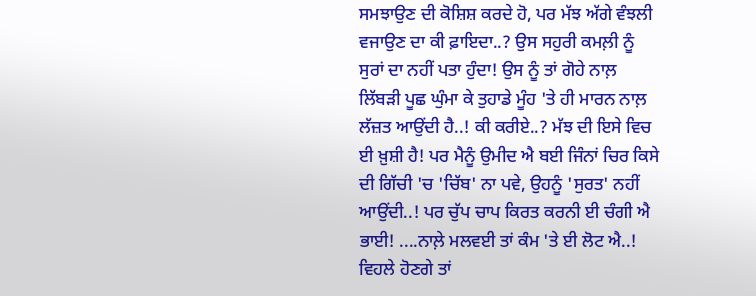ਸਮਝਾਉਣ ਦੀ ਕੋਸ਼ਿਸ਼ ਕਰਦੇ ਹੋ, ਪਰ ਮੱਝ ਅੱਗੇ ਵੰਝਲੀ ਵਜਾਉਣ ਦਾ ਕੀ ਫ਼ਾਇਦਾ..? ਉਸ ਸਹੁਰੀ ਕਮਲ਼ੀ ਨੂੰ ਸੁਰਾਂ ਦਾ ਨਹੀਂ ਪਤਾ ਹੁੰਦਾ! ਉਸ ਨੂੰ ਤਾਂ ਗੋਹੇ ਨਾਲ਼ ਲਿੱਬੜੀ ਪੂਛ ਘੁੰਮਾ ਕੇ ਤੁਹਾਡੇ ਮੂੰਹ 'ਤੇ ਹੀ ਮਾਰਨ ਨਾਲ਼ ਲੱਜ਼ਤ ਆਉਂਦੀ ਹੈ..! ਕੀ ਕਰੀਏ..? ਮੱਝ ਦੀ ਇਸੇ ਵਿਚ ਈ ਖ਼ੁਸ਼ੀ ਹੈ! ਪਰ ਮੈਨੂੰ ਉਮੀਦ ਐ ਬਈ ਜਿੰਨਾਂ ਚਿਰ ਕਿਸੇ ਦੀ ਗਿੱਚੀ 'ਚ 'ਚਿੱਬ' ਨਾ ਪਵੇ, ਉਹਨੂੰ 'ਸੁਰਤ' ਨਹੀਂ ਆਉਂਦੀ..! ਪਰ ਚੁੱਪ ਚਾਪ ਕਿਰਤ ਕਰਨੀ ਈ ਚੰਗੀ ਐ ਭਾਈ! ....ਨਾਲ਼ੇ ਮਲਵਈ ਤਾਂ ਕੰਮ 'ਤੇ ਈ ਲੋਟ ਐ..! ਵਿਹਲੇ ਹੋਣਗੇ ਤਾਂ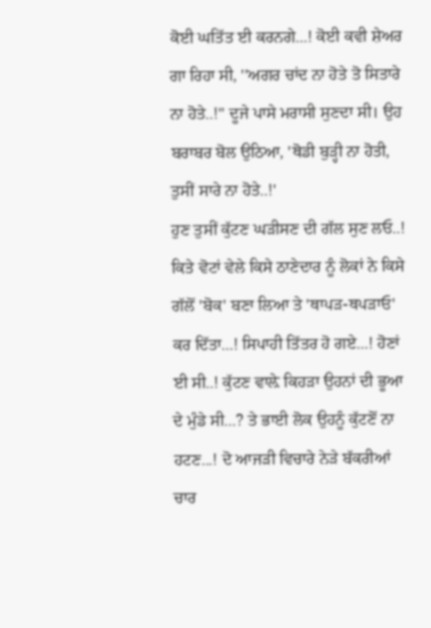ਕੋਈ ਘਤਿੱਤ ਈ ਕਰਨਗੇ...! ਕੋਈ ਕਵੀ ਸ਼ੇਅਰ ਗਾ ਰਿਹਾ ਸੀ, ''ਅਗਰ ਚਾਂਦ ਨਾ ਹੋਤੇ ਤੋ ਸਿਤਾਰੇ ਨਾ ਹੋਤੇ..!" ਦੂਜੇ ਪਾਸੇ ਮਰਾਸੀ ਸੁਣਦਾ ਸੀ। ਉਹ ਬਰਾਬਰ ਬੋਲ ਉਠਿਆ, 'ਥੋਡੀ ਬੁੜ੍ਹੀ ਨਾ ਹੋਤੀ, ਤੁਸੀਂ ਸਾਰੇ ਨਾ ਹੋਤੇ..!'
ਹੁਣ ਤੁਸੀਂ ਕੁੱਟਣ ਘੜੀਸਣ ਦੀ ਗੱਲ ਸੁਣ ਲਓ..! ਕਿਤੇ ਵੋਟਾਂ ਵੇਲੇ ਕਿਸੇ ਠਾਣੇਦਾਰ ਨੂੰ ਲੋਕਾਂ ਨੇ ਕਿਸੇ ਗੱਲੋਂ 'ਬੋਕ' ਬਣਾ ਲਿਆ ਤੇ 'ਥਾਪੜ-ਥਪੜਾਓ' ਕਰ ਦਿੱਤਾ...! ਸਿਪਾਹੀ ਤਿੱਤਰ ਹੋ ਗਏ...! ਹੋਣਾਂ ਈ ਸੀ..! ਕੁੱਟਣ ਵਾਲ਼ੇ ਕਿਹੜਾ ਉਹਨਾਂ ਦੀ ਭੂਆ ਦੇ ਮੁੰਡੇ ਸੀ...? ਤੇ ਭਾਈ ਲੋਕ ਉਹਨੂੰ ਕੁੱਟਣੋਂ ਨਾ ਹਟਣ...! ਦੋ ਆਜੜੀ ਵਿਚਾਰੇ ਨੇੜੇ ਬੱਕਰੀਆਂ ਚਾਰ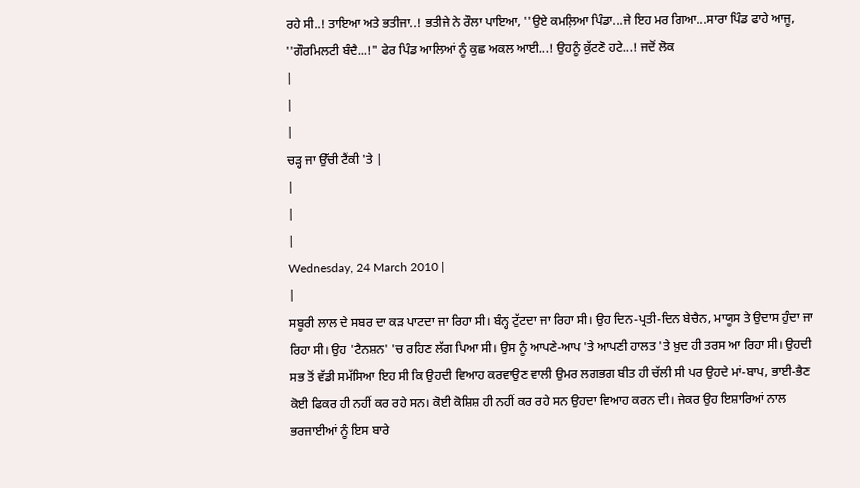ਰਹੇ ਸੀ..! ਤਾਇਆ ਅਤੇ ਭਤੀਜਾ..! ਭਤੀਜੇ ਨੇ ਰੌਲਾ ਪਾਇਆ, ''ਉਏ ਕਮਲ਼ਿਆ ਪਿੰਡਾ...ਜੇ ਇਹ ਮਰ ਗਿਆ...ਸਾਰਾ ਪਿੰਡ ਫਾਹੇ ਆਜੂ, ''ਗੌਰਮਿਲਟੀ ਬੰਦੈ...!" ਫੇਰ ਪਿੰਡ ਆਲਿਆਂ ਨੂੰ ਕੁਛ ਅਕਲ ਆਈ...! ਉਹਨੂੰ ਕੁੱਟਣੋ ਹਟੇ...! ਜਦੋਂ ਲੋਕ
|
|
|
ਚੜ੍ਹ ਜਾ ਉੱਚੀ ਟੈਂਕੀ 'ਤੇ |
|
|
|
Wednesday, 24 March 2010 |
|
ਸਬੂਰੀ ਲਾਲ ਦੇ ਸਬਰ ਦਾ ਕੜ ਪਾਟਦਾ ਜਾ ਰਿਹਾ ਸੀ। ਬੰਨ੍ਹ ਟੁੱਟਦਾ ਜਾ ਰਿਹਾ ਸੀ। ਉਹ ਦਿਨ-ਪ੍ਰਤੀ-ਦਿਨ ਬੇਚੈਨ, ਮਾਯੂਸ ਤੇ ਉਦਾਸ ਹੁੰਦਾ ਜਾ ਰਿਹਾ ਸੀ। ਉਹ 'ਟੈਨਸ਼ਨ' 'ਚ ਰਹਿਣ ਲੱਗ ਪਿਆ ਸੀ। ਉਸ ਨੂੰ ਆਪਣੇ-ਆਪ 'ਤੇ ਆਪਣੀ ਹਾਲਤ 'ਤੇ ਖ਼ੁਦ ਹੀ ਤਰਸ ਆ ਰਿਹਾ ਸੀ। ਉਹਦੀ ਸਭ ਤੋਂ ਵੱਡੀ ਸਮੱਸਿਆ ਇਹ ਸੀ ਕਿ ਉਹਦੀ ਵਿਆਹ ਕਰਵਾਉਣ ਵਾਲੀ ਉਮਰ ਲਗਭਗ ਬੀਤ ਹੀ ਚੱਲੀ ਸੀ ਪਰ ਉਹਦੇ ਮਾਂ-ਬਾਪ, ਭਾਈ-ਭੈਣ ਕੋਈ ਫਿਕਰ ਹੀ ਨਹੀਂ ਕਰ ਰਹੇ ਸਨ। ਕੋਈ ਕੋਸ਼ਿਸ਼ ਹੀ ਨਹੀਂ ਕਰ ਰਹੇ ਸਨ ਉਹਦਾ ਵਿਆਹ ਕਰਨ ਦੀ। ਜੇਕਰ ਉਹ ਇਸ਼ਾਰਿਆਂ ਨਾਲ ਭਰਜਾਈਆਂ ਨੂੰ ਇਸ ਬਾਰੇ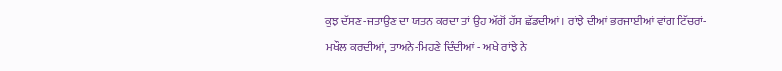ਕੁਝ ਦੱਸਣ-ਜਤਾਉਣ ਦਾ ਯਤਨ ਕਰਦਾ ਤਾਂ ਉਹ ਅੱਗੋਂ ਹੱਸ ਛੱਡਦੀਆਂ। ਰਾਂਝੇ ਦੀਆਂ ਭਰਜਾਈਆਂ ਵਾਂਗ ਟਿੱਚਰਾਂ-ਮਖੌਲ ਕਰਦੀਆਂ, ਤਾਅਨੇ-ਮਿਹਣੇ ਦਿੰਦੀਆਂ - ਅਖੇ ਰਾਂਝੇ ਨੇ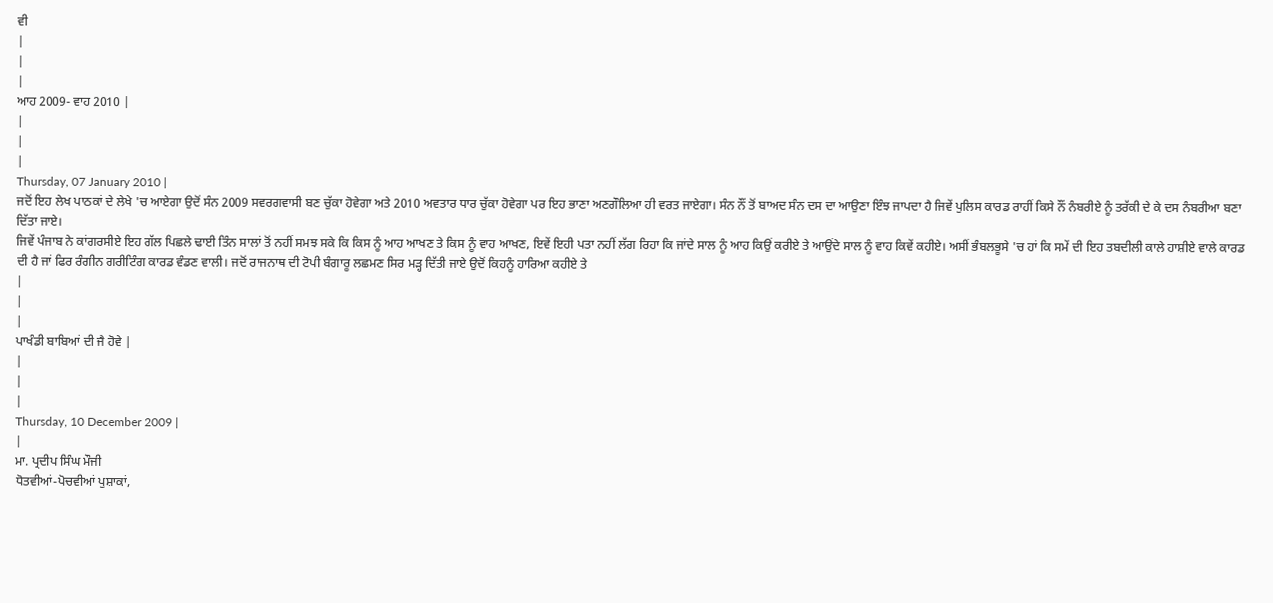ਵੀ
|
|
|
ਆਹ 2009- ਵਾਹ 2010 |
|
|
|
Thursday, 07 January 2010 |
ਜਦੋਂ ਇਹ ਲੇਖ ਪਾਠਕਾਂ ਦੇ ਲੇਖੇ 'ਚ ਆਏਗਾ ਉਦੋਂ ਸੰਨ 2009 ਸਵਰਗਵਾਸੀ ਬਣ ਚੁੱਕਾ ਹੋਵੇਗਾ ਅਤੇ 2010 ਅਵਤਾਰ ਧਾਰ ਚੁੱਕਾ ਹੋਵੇਗਾ ਪਰ ਇਹ ਭਾਣਾ ਅਣਗੌਲਿਆ ਹੀ ਵਰਤ ਜਾਏਗਾ। ਸੰਨ ਨੌਂ ਤੋਂ ਬਾਅਦ ਸੰਨ ਦਸ ਦਾ ਆਉਣਾ ਇੰਝ ਜਾਪਦਾ ਹੈ ਜਿਵੇਂ ਪੁਲਿਸ ਕਾਰਡ ਰਾਹੀਂ ਕਿਸੇ ਨੌਂ ਨੰਬਰੀਏ ਨੂੰ ਤਰੱਕੀ ਦੇ ਕੇ ਦਸ ਨੰਬਰੀਆ ਬਣਾ ਦਿੱਤਾ ਜਾਏ।
ਜਿਵੇਂ ਪੰਜਾਬ ਨੇ ਕਾਂਗਰਸੀਏ ਇਹ ਗੱਲ ਪਿਛਲੇ ਢਾਈ ਤਿੰਨ ਸਾਲਾਂ ਤੋਂ ਨਹੀਂ ਸਮਝ ਸਕੇ ਕਿ ਕਿਸ ਨੂੰ ਆਹ ਆਖਣ ਤੇ ਕਿਸ ਨੂੰ ਵਾਹ ਆਖਣ, ਇਵੇਂ ਇਹੀ ਪਤਾ ਨਹੀਂ ਲੱਗ ਰਿਹਾ ਕਿ ਜਾਂਦੇ ਸਾਲ ਨੂੰ ਆਹ ਕਿਉਂ ਕਰੀਏ ਤੇ ਆਉਂਦੇ ਸਾਲ ਨੂੰ ਵਾਹ ਕਿਵੇਂ ਕਹੀਏ। ਅਸੀਂ ਭੰਬਲਭੂਸੇ 'ਚ ਹਾਂ ਕਿ ਸਮੇਂ ਦੀ ਇਹ ਤਬਦੀਲੀ ਕਾਲੇ ਹਾਸ਼ੀਏ ਵਾਲੇ ਕਾਰਡ ਦੀ ਹੈ ਜਾਂ ਫਿਰ ਰੰਗੀਨ ਗਰੀਟਿੰਗ ਕਾਰਡ ਵੰਡਣ ਵਾਲੀ। ਜਦੋਂ ਰਾਜਨਾਥ ਦੀ ਟੋਪੀ ਬੰਗਾਰੂ ਲਛਮਣ ਸਿਰ ਮੜ੍ਹ ਦਿੱਤੀ ਜਾਏ ਉਦੋਂ ਕਿਹਨੂੰ ਹਾਰਿਆ ਕਹੀਏ ਤੇ
|
|
|
ਪਾਖੰਡੀ ਬਾਬਿਆਂ ਦੀ ਜੈ ਹੋਵੇ |
|
|
|
Thursday, 10 December 2009 |
|
ਮਾ. ਪ੍ਰਦੀਪ ਸਿੰਘ ਮੌਜੀ
ਧੋਤਵੀਆਂ-ਪੋਚਵੀਆਂ ਪੁਸ਼ਾਕਾਂ,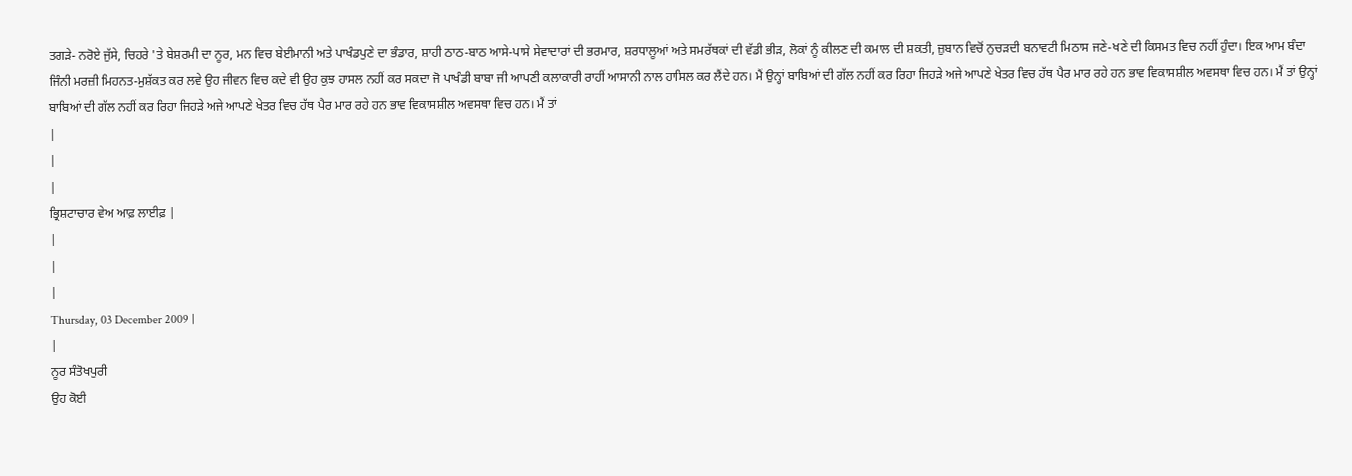ਤਗੜੇ- ਨਰੋਏ ਜੁੱਸੇ, ਚਿਹਰੇ 'ਤੇ ਬੇਸ਼ਰਮੀ ਦਾ ਨੂਰ, ਮਨ ਵਿਚ ਬੇਈਮਾਨੀ ਅਤੇ ਪਾਖੰਡਪੁਣੇ ਦਾ ਭੰਡਾਰ, ਸ਼ਾਹੀ ਠਾਠ-ਬਾਠ ਆਸੇ-ਪਾਸੇ ਸੇਵਾਦਾਰਾਂ ਦੀ ਭਰਮਾਰ, ਸ਼ਰਧਾਲੂਆਂ ਅਤੇ ਸਮਰੱਥਕਾਂ ਦੀ ਵੱਡੀ ਭੀੜ, ਲੋਕਾਂ ਨੂੰ ਕੀਲਣ ਦੀ ਕਮਾਲ ਦੀ ਸ਼ਕਤੀ, ਜ਼ੁਬਾਨ ਵਿਚੋਂ ਨੁਚੜਦੀ ਬਨਾਵਟੀ ਮਿਠਾਸ ਜਣੇ-ਖਣੇ ਦੀ ਕਿਸਮਤ ਵਿਚ ਨਹੀਂ ਹੁੰਦਾ। ਇਕ ਆਮ ਬੰਦਾ ਜਿੰਨੀ ਮਰਜ਼ੀ ਮਿਹਨਤ-ਮੁਸ਼ੱਕਤ ਕਰ ਲਵੇ ਉਹ ਜੀਵਨ ਵਿਚ ਕਦੇ ਵੀ ਉਹ ਕੁਝ ਹਾਸਲ ਨਹੀਂ ਕਰ ਸਕਦਾ ਜੋ ਪਾਖੰਡੀ ਬਾਬਾ ਜੀ ਆਪਣੀ ਕਲਾਕਾਰੀ ਰਾਹੀਂ ਆਸਾਨੀ ਨਾਲ ਹਾਸਿਲ ਕਰ ਲੈਂਦੇ ਹਨ। ਮੈਂ ਉਨ੍ਹਾਂ ਬਾਬਿਆਂ ਦੀ ਗੱਲ ਨਹੀਂ ਕਰ ਰਿਹਾ ਜਿਹੜੇ ਅਜੇ ਆਪਣੇ ਖੇਤਰ ਵਿਚ ਹੱਥ ਪੈਰ ਮਾਰ ਰਹੇ ਹਨ ਭਾਵ ਵਿਕਾਸਸ਼ੀਲ ਅਵਸਥਾ ਵਿਚ ਹਨ। ਮੈਂ ਤਾਂ ਉਨ੍ਹਾਂ ਬਾਬਿਆਂ ਦੀ ਗੱਲ ਨਹੀਂ ਕਰ ਰਿਹਾ ਜਿਹੜੇ ਅਜੇ ਆਪਣੇ ਖੇਤਰ ਵਿਚ ਹੱਥ ਪੈਰ ਮਾਰ ਰਹੇ ਹਨ ਭਾਵ ਵਿਕਾਸਸ਼ੀਲ ਅਵਸਥਾ ਵਿਚ ਹਨ। ਮੈਂ ਤਾਂ
|
|
|
ਭ੍ਰਿਸ਼ਟਾਚਾਰ ਵੇਅ ਆਫ਼ ਲਾਈਫ਼ |
|
|
|
Thursday, 03 December 2009 |
|
ਨੂਰ ਸੰਤੋਖਪੁਰੀ
ਉਹ ਕੋਈ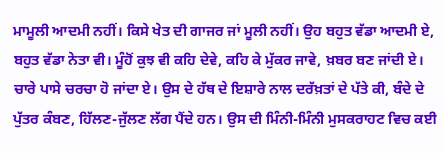ਮਾਮੂਲੀ ਆਦਮੀ ਨਹੀਂ। ਕਿਸੇ ਖੇਤ ਦੀ ਗਾਜਰ ਜਾਂ ਮੂਲੀ ਨਹੀਂ। ਉਹ ਬਹੁਤ ਵੱਡਾ ਆਦਮੀ ਏ, ਬਹੁਤ ਵੱਡਾ ਨੇਤਾ ਵੀ। ਮੂੰਹੋਂ ਕੁਝ ਵੀ ਕਹਿ ਦੇਵੇ, ਕਹਿ ਕੇ ਮੁੱਕਰ ਜਾਵੇ, ਖ਼ਬਰ ਬਣ ਜਾਂਦੀ ਏ। ਚਾਰੇ ਪਾਸੇ ਚਰਚਾ ਹੋ ਜਾਂਦਾ ਏ। ਉਸ ਦੇ ਹੱਥ ਦੇ ਇਸ਼ਾਰੇ ਨਾਲ ਦਰੱਖ਼ਤਾਂ ਦੇ ਪੱਤੇ ਕੀ, ਬੰਦੇ ਦੇ ਪੁੱਤਰ ਕੰਬਣ, ਹਿੱਲਣ-ਜੁੱਲਣ ਲੱਗ ਪੈਂਦੇ ਹਨ। ਉਸ ਦੀ ਮਿੰਨੀ-ਮਿੰਨੀ ਮੁਸਕਰਾਹਟ ਵਿਚ ਕਈ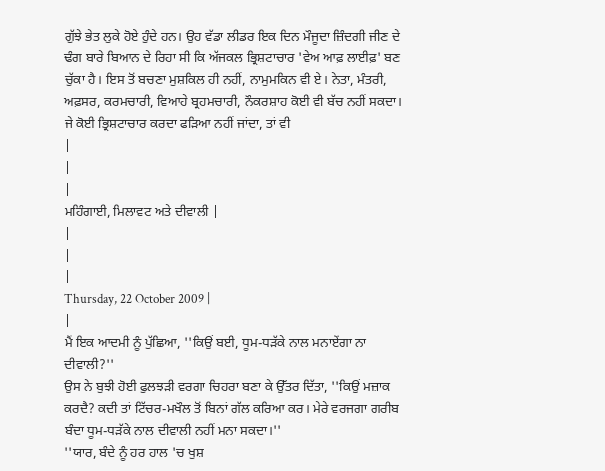ਗੁੱਝੇ ਭੇਤ ਲੁਕੇ ਹੋਏ ਹੁੰਦੇ ਹਨ। ਉਹ ਵੱਡਾ ਲੀਡਰ ਇਕ ਦਿਨ ਮੌਜੂਦਾ ਜ਼ਿੰਦਗੀ ਜੀਣ ਦੇ ਢੰਗ ਬਾਰੇ ਬਿਆਨ ਦੇ ਰਿਹਾ ਸੀ ਕਿ ਅੱਜਕਲ ਭ੍ਰਿਸ਼ਟਾਚਾਰ 'ਵੇਅ ਆਫ਼ ਲਾਈਫ਼' ਬਣ ਚੁੱਕਾ ਹੈ। ਇਸ ਤੋਂ ਬਚਣਾ ਮੁਸ਼ਕਿਲ ਹੀ ਨਹੀਂ, ਨਾਮੁਮਕਿਨ ਵੀ ਏ। ਨੇਤਾ, ਮੰਤਰੀ, ਅਫ਼ਸਰ, ਕਰਮਚਾਰੀ, ਵਿਆਹੇ ਬ੍ਰਹਮਚਾਰੀ, ਨੌਕਰਸ਼ਾਹ ਕੋਈ ਵੀ ਬੱਚ ਨਹੀਂ ਸਕਦਾ। ਜੇ ਕੋਈ ਭ੍ਰਿਸ਼ਟਾਚਾਰ ਕਰਦਾ ਫੜਿਆ ਨਹੀਂ ਜਾਂਦਾ, ਤਾਂ ਵੀ
|
|
|
ਮਹਿੰਗਾਈ, ਮਿਲਾਵਟ ਅਤੇ ਦੀਵਾਲੀ |
|
|
|
Thursday, 22 October 2009 |
|
ਮੈਂ ਇਕ ਆਦਮੀ ਨੂੰ ਪੁੱਛਿਆ, ''ਕਿਉਂ ਬਈ, ਧੂਮ-ਧੜੱਕੇ ਨਾਲ ਮਨਾਏਂਗਾ ਨਾ ਦੀਵਾਲੀ?''
ਉਸ ਨੇ ਬੁਝੀ ਹੋਈ ਫੁਲਝੜੀ ਵਰਗਾ ਚਿਹਰਾ ਬਣਾ ਕੇ ਉੱਤਰ ਦਿੱਤਾ, ''ਕਿਉਂ ਮਜ਼ਾਕ ਕਰਦੈ? ਕਦੀ ਤਾਂ ਟਿੱਚਰ-ਮਖੌਲ ਤੋਂ ਬਿਨਾਂ ਗੱਲ ਕਰਿਆ ਕਰ। ਮੇਰੇ ਵਰਜਗਾ ਗਰੀਬ ਬੰਦਾ ਧੂਮ-ਧੜੱਕੇ ਨਾਲ ਦੀਵਾਲੀ ਨਹੀਂ ਮਨਾ ਸਕਦਾ।''
''ਯਾਰ, ਬੰਦੇ ਨੂੰ ਹਰ ਹਾਲ 'ਚ ਖੁਸ਼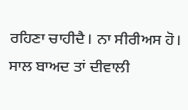ਰਹਿਣਾ ਚਾਹੀਦੈ। ਨਾ ਸੀਰੀਅਸ ਹੋ। ਸਾਲ ਬਾਅਦ ਤਾਂ ਦੀਵਾਲੀ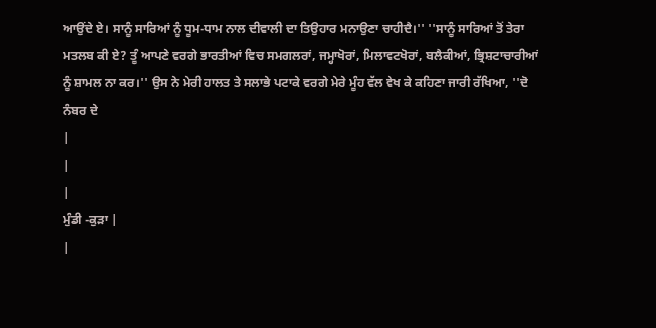ਆਉਂਦੇ ਏ। ਸਾਨੂੰ ਸਾਰਿਆਂ ਨੂੰ ਧੂਮ-ਧਾਮ ਨਾਲ ਦੀਵਾਲੀ ਦਾ ਤਿਉਹਾਰ ਮਨਾਉਣਾ ਚਾਹੀਦੈ।'' ''ਸਾਨੂੰ ਸਾਰਿਆਂ ਤੋਂ ਤੇਰਾ ਮਤਲਬ ਕੀ ਏ? ਤੂੰ ਆਪਣੇ ਵਰਗੇ ਭਾਰਤੀਆਂ ਵਿਚ ਸਮਗਲਰਾਂ, ਜਮ੍ਹਾਖੋਰਾਂ, ਮਿਲਾਵਟਖੋਰਾਂ, ਬਲੈਕੀਆਂ, ਭ੍ਰਿਸ਼ਟਾਚਾਰੀਆਂ ਨੂੰ ਸ਼ਾਮਲ ਨਾ ਕਰ।'' ਉਸ ਨੇ ਮੇਰੀ ਹਾਲਤ ਤੇ ਸਲਾਭੇ ਪਟਾਕੇ ਵਰਗੇ ਮੇਰੇ ਮੂੰਹ ਵੱਲ ਵੇਖ ਕੇ ਕਹਿਣਾ ਜਾਰੀ ਰੱਖਿਆ, ''ਦੋ ਨੰਬਰ ਦੇ
|
|
|
ਮੁੰਡੀ -ਕੁੜਾ |
|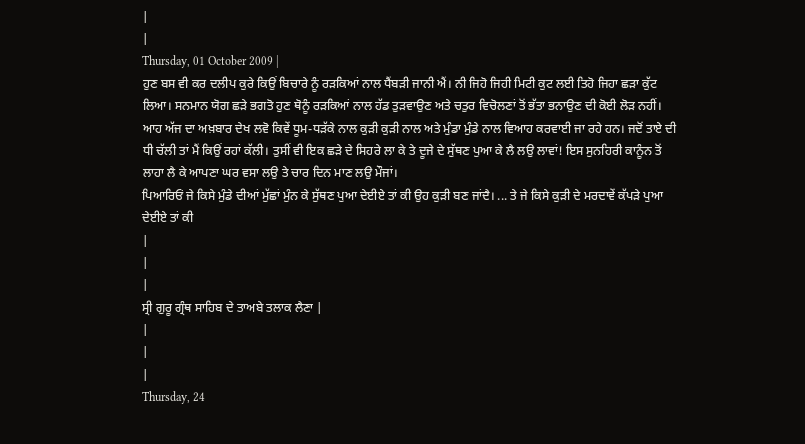|
|
Thursday, 01 October 2009 |
ਹੁਣ ਬਸ ਵੀ ਕਰ ਦਲੀਪ ਕੁਰੇ ਕਿਉਂ ਬਿਚਾਰੇ ਨੂੰ ਰੜਕਿਆਂ ਨਾਲ ਧੈਂਬੜੀ ਜਾਨੀ ਐਂ। ਨੀ ਜਿਹੋ ਜਿਹੀ ਮਿਟੀ ਕੁਟ ਲਈ ਤਿਹੋ ਜਿਹਾ ਛੜਾ ਕੁੱਟ ਲਿਆ। ਸਨਮਾਨ ਯੋਗ ਛੜੇ ਭਗਤੋ ਹੁਣ ਥੋਨੂੰ ਰੜਕਿਆਂ ਨਾਲ ਹੱਡ ਤੁੜਵਾਉਣ ਅਤੇ ਚਤੁਰ ਵਿਚੋਲਣਾਂ ਤੋਂ ਭੱਤਾ ਭਨਾਉਣ ਦੀ ਕੋਈ ਲੋੜ ਨਹੀਂ। ਆਹ ਅੱਜ ਦਾ ਅਖ਼ਬਾਰ ਦੇਖ ਲਵੋ ਕਿਵੇਂ ਧੂਮ-ਧੜੱਕੇ ਨਾਲ ਕੁੜੀ ਕੁੜੀ ਨਾਲ ਅਤੇ ਮੁੰਡਾ ਮੁੰਡੇ ਨਾਲ ਵਿਆਹ ਕਰਵਾਈ ਜਾ ਰਹੇ ਹਨ। ਜਦੋਂ ਤਾਏ ਦੀ ਧੀ ਚੱਲੀ ਤਾਂ ਮੈਂ ਕਿਉਂ ਰਹਾਂ ਕੱਲੀ। ਤੁਸੀਂ ਵੀ ਇਕ ਛੜੇ ਦੇ ਸਿਹਰੇ ਲਾ ਕੇ ਤੇ ਦੂਜੇ ਦੇ ਸੁੱਥਣ ਪੁਆ ਕੇ ਲੈ ਲਉ ਲਾਵਾਂ! ਇਸ ਸੁਨਹਿਰੀ ਕਾਨੂੰਨ ਤੋਂ ਲਾਹਾ ਲੈ ਕੇ ਆਪਣਾ ਘਰ ਵਸਾ ਲਉ ਤੇ ਚਾਰ ਦਿਨ ਮਾਣ ਲਉ ਮੌਜਾਂ।
ਪਿਆਰਿਓਂ ਜੇ ਕਿਸੇ ਮੁੰਡੇ ਦੀਆਂ ਮੁੱਛਾਂ ਮੁੰਨ ਕੇ ਸੁੱਥਣ ਪੁਆ ਦੇਈਏ ਤਾਂ ਕੀ ਉਹ ਕੁੜੀ ਬਣ ਜਾਂਦੈ। ... ਤੇ ਜੇ ਕਿਸੇ ਕੁੜੀ ਦੇ ਮਰਦਾਵੇਂ ਕੱਪੜੇ ਪੁਆ ਦੇਈਏ ਤਾਂ ਕੀ
|
|
|
ਸ੍ਰੀ ਗੁਰੂ ਗ੍ਰੰਥ ਸਾਹਿਬ ਦੇ ਤਾਅਬੇ ਤਲਾਕ ਲੈਣਾ |
|
|
|
Thursday, 24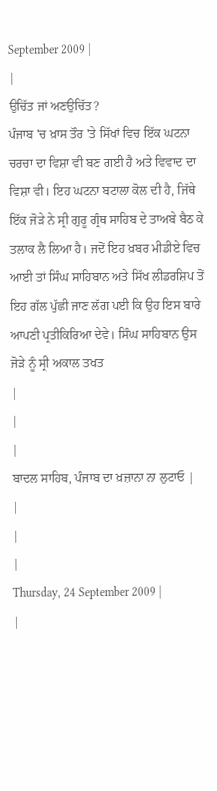September 2009 |
|
ਉਚਿੱਤ ਜਾਂ ਅਣਉਚਿੱਤ?
ਪੰਜਾਬ 'ਚ ਖ਼ਾਸ ਤੌਰ 'ਤੇ ਸਿੱਖਾਂ ਵਿਚ ਇੱਕ ਘਟਨਾ ਚਰਚਾ ਦਾ ਵਿਸ਼ਾ ਵੀ ਬਣ ਗਈ ਹੈ ਅਤੇ ਵਿਵਾਦ ਦਾ ਵਿਸ਼ਾ ਵੀ। ਇਹ ਘਟਨਾ ਬਟਾਲਾ ਕੋਲ ਦੀ ਹੈ, ਜਿੱਥੇ ਇੱਕ ਜੋੜੇ ਨੇ ਸ੍ਰੀ ਗੁਰੂ ਗ੍ਰੰਥ ਸਾਹਿਬ ਦੇ ਤਾਅਬੇ ਬੈਠ ਕੇ ਤਲਾਕ ਲੈ ਲਿਆ ਹੈ। ਜਦੋਂ ਇਹ ਖ਼ਬਰ ਮੀਡੀਏ ਵਿਚ ਆਈ ਤਾਂ ਸਿੰਘ ਸਾਹਿਬਾਨ ਅਤੇ ਸਿੱਖ ਲੀਡਰਸ਼ਿਪ ਤੋਂ ਇਹ ਗੱਲ ਪੁੱਛੀ ਜਾਣ ਲੱਗ ਪਈ ਕਿ ਉਹ ਇਸ ਬਾਰੇ ਆਪਣੀ ਪ੍ਰਤੀਕਿਰਿਆ ਦੇਵੇ। ਸਿੰਘ ਸਾਹਿਬਾਨ ਉਸ ਜੋੜੇ ਨੂੰ ਸ੍ਰੀ ਅਕਾਲ ਤਖਤ
|
|
|
ਬਾਦਲ ਸਾਹਿਬ, ਪੰਜਾਬ ਦਾ ਖ਼ਜ਼ਾਨਾ ਨਾ ਲੁਟਾਓ |
|
|
|
Thursday, 24 September 2009 |
|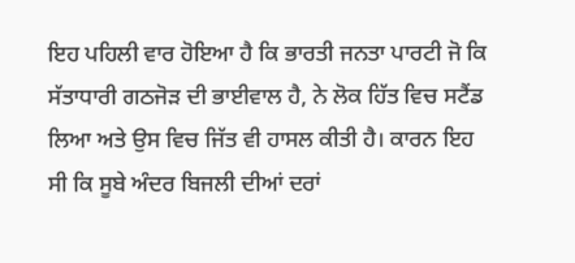ਇਹ ਪਹਿਲੀ ਵਾਰ ਹੋਇਆ ਹੈ ਕਿ ਭਾਰਤੀ ਜਨਤਾ ਪਾਰਟੀ ਜੋ ਕਿ ਸੱਤਾਧਾਰੀ ਗਠਜੋੜ ਦੀ ਭਾਈਵਾਲ ਹੈ, ਨੇ ਲੋਕ ਹਿੱਤ ਵਿਚ ਸਟੈਂਡ ਲਿਆ ਅਤੇ ਉਸ ਵਿਚ ਜਿੱਤ ਵੀ ਹਾਸਲ ਕੀਤੀ ਹੈ। ਕਾਰਨ ਇਹ ਸੀ ਕਿ ਸੂਬੇ ਅੰਦਰ ਬਿਜਲੀ ਦੀਆਂ ਦਰਾਂ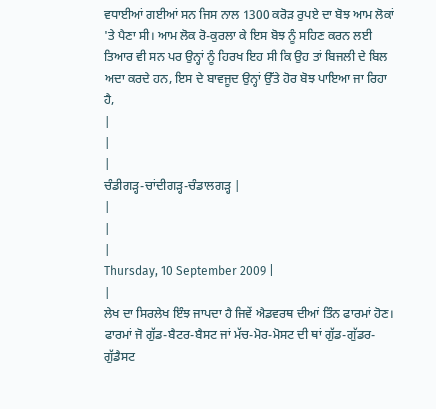ਵਧਾਈਆਂ ਗਈਆਂ ਸਨ ਜਿਸ ਨਾਲ 1300 ਕਰੋੜ ਰੁਪਏ ਦਾ ਬੋਝ ਆਮ ਲੋਕਾਂ 'ਤੇ ਪੈਣਾ ਸੀ। ਆਮ ਲੋਕ ਰੋ-ਕੁਰਲਾ ਕੇ ਇਸ ਬੋਝ ਨੂੰ ਸਹਿਣ ਕਰਨ ਲਈ ਤਿਆਰ ਵੀ ਸਨ ਪਰ ਉਨ੍ਹਾਂ ਨੂੰ ਹਿਰਖ ਇਹ ਸੀ ਕਿ ਉਹ ਤਾਂ ਬਿਜਲੀ ਦੇ ਬਿਲ ਅਦਾ ਕਰਦੇ ਹਨ, ਇਸ ਦੇ ਬਾਵਜੂਦ ਉਨ੍ਹਾਂ ਉੱਤੇ ਹੋਰ ਬੋਝ ਪਾਇਆ ਜਾ ਰਿਹਾ ਹੈ,
|
|
|
ਚੰਡੀਗੜ੍ਹ-ਚਾਂਦੀਗੜ੍ਹ-ਚੰਡਾਲਗੜ੍ਹ |
|
|
|
Thursday, 10 September 2009 |
|
ਲੇਖ ਦਾ ਸਿਰਲੇਖ ਇੰਝ ਜਾਪਦਾ ਹੈ ਜਿਵੇਂ ਐਡਵਰਥ ਦੀਆਂ ਤਿੰਨ ਫਾਰਮਾਂ ਹੋਣ। ਫਾਰਮਾਂ ਜੋ ਗੁੱਡ-ਬੈਟਰ-ਬੈਸਟ ਜਾਂ ਮੱਚ-ਮੋਰ-ਮੋਸਟ ਦੀ ਥਾਂ ਗੁੱਡ-ਗੁੱਡਰ-ਗੁੱਡੈਸਟ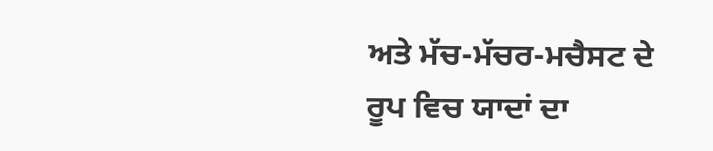ਅਤੇ ਮੱਚ-ਮੱਚਰ-ਮਚੈਸਟ ਦੇ ਰੂਪ ਵਿਚ ਯਾਦਾਂ ਦਾ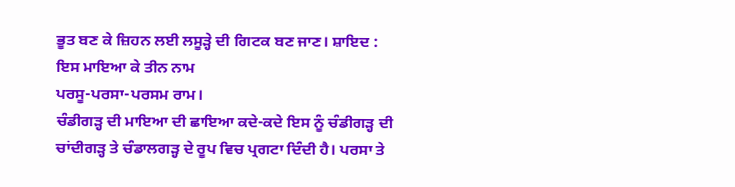ਭੂਤ ਬਣ ਕੇ ਜ਼ਿਹਨ ਲਈ ਲਸੂੜ੍ਹੇ ਦੀ ਗਿਟਕ ਬਣ ਜਾਣ। ਸ਼ਾਇਦ :
ਇਸ ਮਾਇਆ ਕੇ ਤੀਨ ਨਾਮ
ਪਰਸੂ-ਪਰਸਾ-ਪਰਸਮ ਰਾਮ।
ਚੰਡੀਗੜ੍ਹ ਦੀ ਮਾਇਆ ਦੀ ਛਾਇਆ ਕਦੇ-ਕਦੇ ਇਸ ਨੂੰ ਚੰਡੀਗੜ੍ਹ ਦੀ ਚਾਂਦੀਗੜ੍ਹ ਤੇ ਚੰਡਾਲਗੜ੍ਹ ਦੇ ਰੂਪ ਵਿਚ ਪ੍ਰਗਟਾ ਦਿੰਦੀ ਹੈ। ਪਰਸਾ ਤੇ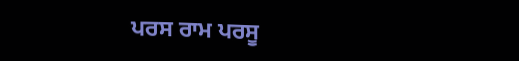ਪਰਸ ਰਾਮ ਪਰਸੂ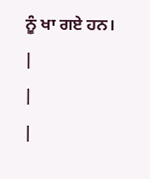ਨੂੰ ਖਾ ਗਏ ਹਨ।
|
|
|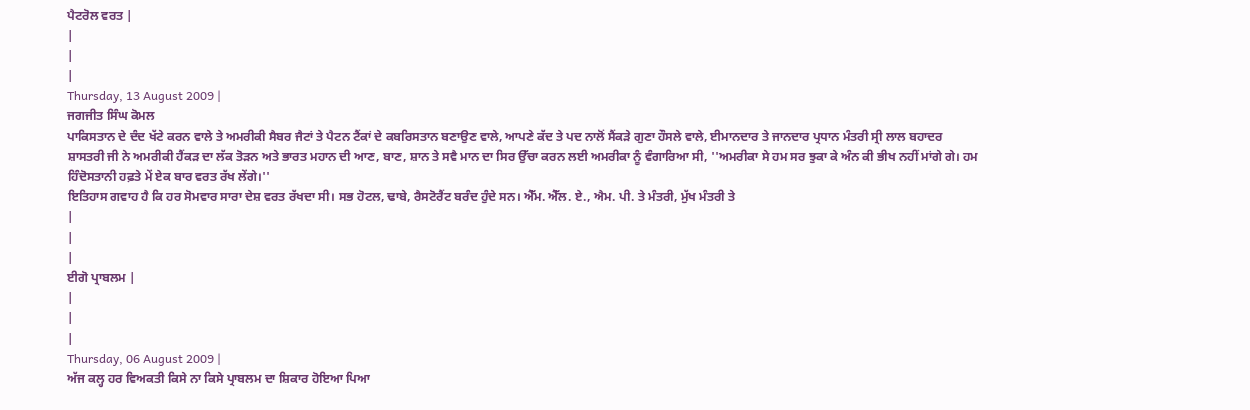ਪੈਟਰੋਲ ਵਰਤ |
|
|
|
Thursday, 13 August 2009 |
ਜਗਜੀਤ ਸਿੰਘ ਕੋਮਲ
ਪਾਕਿਸਤਾਨ ਦੇ ਦੰਦ ਖੱਟੇ ਕਰਨ ਵਾਲੇ ਤੇ ਅਮਰੀਕੀ ਸੈਬਰ ਜੈਟਾਂ ਤੇ ਪੈਟਨ ਟੈਂਕਾਂ ਦੇ ਕਬਰਿਸਤਾਨ ਬਣਾਉਣ ਵਾਲੇ, ਆਪਣੇ ਕੱਦ ਤੇ ਪਦ ਨਾਲੋਂ ਸੈਂਕੜੇ ਗੁਣਾ ਹੌਸਲੇ ਵਾਲੇ, ਈਮਾਨਦਾਰ ਤੇ ਜਾਨਦਾਰ ਪ੍ਰਧਾਨ ਮੰਤਰੀ ਸ੍ਰੀ ਲਾਲ ਬਹਾਦਰ ਸ਼ਾਸਤਰੀ ਜੀ ਨੇ ਅਮਰੀਕੀ ਹੈਂਕੜ ਦਾ ਲੱਕ ਤੋੜਨ ਅਤੇ ਭਾਰਤ ਮਹਾਨ ਦੀ ਆਣ, ਬਾਣ, ਸ਼ਾਨ ਤੇ ਸਵੈ ਮਾਨ ਦਾ ਸਿਰ ਉੱਚਾ ਕਰਨ ਲਈ ਅਮਰੀਕਾ ਨੂੰ ਵੰਗਾਰਿਆ ਸੀ, ''ਅਮਰੀਕਾ ਸੇ ਹਮ ਸਰ ਝੁਕਾ ਕੇ ਅੰਨ ਕੀ ਭੀਖ ਨਹੀਂ ਮਾਂਗੇ ਗੇ। ਹਮ ਹਿੰਦੋਸਤਾਨੀ ਹਫ਼ਤੇ ਮੇਂ ਏਕ ਬਾਰ ਵਰਤ ਰੱਖ ਲੇਂਗੇ।''
ਇਤਿਹਾਸ ਗਵਾਹ ਹੈ ਕਿ ਹਰ ਸੋਮਵਾਰ ਸਾਰਾ ਦੇਸ਼ ਵਰਤ ਰੱਖਦਾ ਸੀ। ਸਭ ਹੋਟਲ, ਢਾਬੇ, ਰੈਸਟੋਰੈਂਟ ਬਰੰਦ ਹੁੰਦੇ ਸਨ। ਐੱਮ. ਐੱਲ. ਏ., ਐਮ. ਪੀ. ਤੇ ਮੰਤਰੀ, ਮੁੱਖ ਮੰਤਰੀ ਤੇ
|
|
|
ਈਗੋ ਪ੍ਰਾਬਲਮ |
|
|
|
Thursday, 06 August 2009 |
ਅੱਜ ਕਲ੍ਹ ਹਰ ਵਿਅਕਤੀ ਕਿਸੇ ਨਾ ਕਿਸੇ ਪ੍ਰਾਬਲਮ ਦਾ ਸ਼ਿਕਾਰ ਹੋਇਆ ਪਿਆ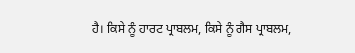ਹੈ। ਕਿਸੇ ਨੂੰ ਹਾਰਟ ਪ੍ਰਾਬਲਮ, ਕਿਸੇ ਨੂੰ ਗੈਸ ਪ੍ਰਾਬਲਮ,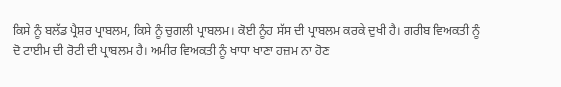ਕਿਸੇ ਨੂੰ ਬਲੱਡ ਪ੍ਰੈਸ਼ਰ ਪ੍ਰਾਬਲਮ, ਕਿਸੇ ਨੂੰ ਚੁਗਲੀ ਪ੍ਰਾਬਲਮ। ਕੋਈ ਨੂੰਹ ਸੱਸ ਦੀ ਪ੍ਰਾਬਲਮ ਕਰਕੇ ਦੁਖੀ ਹੈ। ਗਰੀਬ ਵਿਅਕਤੀ ਨੂੰ ਦੋ ਟਾਈਮ ਦੀ ਰੋਟੀ ਦੀ ਪ੍ਰਾਬਲਮ ਹੈ। ਅਮੀਰ ਵਿਅਕਤੀ ਨੂੰ ਖਾਧਾ ਖਾਣਾ ਹਜ਼ਮ ਨਾ ਹੋਣ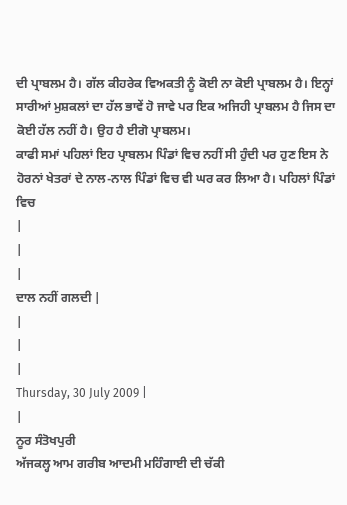ਦੀ ਪ੍ਰਾਬਲਮ ਹੈ। ਗੱਲ ਕੀਹਰੇਕ ਵਿਅਕਤੀ ਨੂੰ ਕੋਈ ਨਾ ਕੋਈ ਪ੍ਰਾਬਲਮ ਹੈ। ਇਨ੍ਹਾਂ ਸਾਰੀਆਂ ਮੁਸ਼ਕਲਾਂ ਦਾ ਹੱਲ ਭਾਵੇਂ ਹੋ ਜਾਵੇ ਪਰ ਇਕ ਅਜਿਹੀ ਪ੍ਰਾਬਲਮ ਹੈ ਜਿਸ ਦਾ ਕੋਈ ਹੱਲ ਨਹੀਂ ਹੈ। ਉਹ ਹੈ ਈਗੋ ਪ੍ਰਾਬਲਮ।
ਕਾਫੀ ਸਮਾਂ ਪਹਿਲਾਂ ਇਹ ਪ੍ਰਾਬਲਮ ਪਿੰਡਾਂ ਵਿਚ ਨਹੀਂ ਸੀ ਹੁੰਦੀ ਪਰ ਹੁਣ ਇਸ ਨੇ ਹੋਰਨਾਂ ਖੇਤਰਾਂ ਦੇ ਨਾਲ-ਨਾਲ ਪਿੰਡਾਂ ਵਿਚ ਵੀ ਘਰ ਕਰ ਲਿਆ ਹੈ। ਪਹਿਲਾਂ ਪਿੰਡਾਂ ਵਿਚ
|
|
|
ਦਾਲ ਨਹੀਂ ਗਲਦੀ |
|
|
|
Thursday, 30 July 2009 |
|
ਨੂਰ ਸੰਤੋਖਪੁਰੀ
ਅੱਜਕਲ੍ਹ ਆਮ ਗਰੀਬ ਆਦਮੀ ਮਹਿੰਗਾਈ ਦੀ ਚੱਕੀ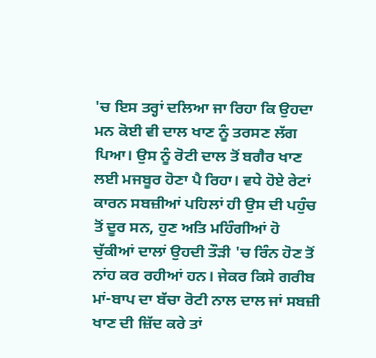'ਚ ਇਸ ਤਰ੍ਹਾਂ ਦਲਿਆ ਜਾ ਰਿਹਾ ਕਿ ਉਹਦਾ ਮਨ ਕੋਈ ਵੀ ਦਾਲ ਖਾਣ ਨੂੰ ਤਰਸਣ ਲੱਗ ਪਿਆ। ਉਸ ਨੂੰ ਰੋਟੀ ਦਾਲ ਤੋਂ ਬਗੈਰ ਖਾਣ ਲਈ ਮਜਬੂਰ ਹੋਣਾ ਪੈ ਰਿਹਾ। ਵਧੇ ਹੋਏ ਰੇਟਾਂ ਕਾਰਨ ਸਬਜ਼ੀਆਂ ਪਹਿਲਾਂ ਹੀ ਉਸ ਦੀ ਪਹੁੰਚ ਤੋਂ ਦੂਰ ਸਨ, ਹੁਣ ਅਤਿ ਮਹਿੰਗੀਆਂ ਹੋ ਚੁੱਕੀਆਂ ਦਾਲਾਂ ਉਹਦੀ ਤੌੜੀ 'ਚ ਰਿੰਨ ਹੋਣ ਤੋਂ ਨਾਂਹ ਕਰ ਰਹੀਆਂ ਹਨ। ਜੇਕਰ ਕਿਸੇ ਗਰੀਬ ਮਾਂ-ਬਾਪ ਦਾ ਬੱਚਾ ਰੋਟੀ ਨਾਲ ਦਾਲ ਜਾਂ ਸਬਜ਼ੀ ਖਾਣ ਦੀ ਜ਼ਿੱਦ ਕਰੇ ਤਾਂ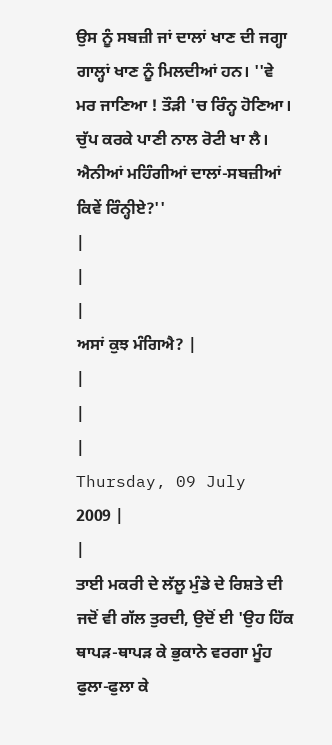ਉਸ ਨੂੰ ਸਬਜ਼ੀ ਜਾਂ ਦਾਲਾਂ ਖਾਣ ਦੀ ਜਗ੍ਹਾ ਗਾਲ੍ਹਾਂ ਖਾਣ ਨੂੰ ਮਿਲਦੀਆਂ ਹਨ। ''ਵੇ ਮਰ ਜਾਣਿਆ ! ਤੌੜੀ 'ਚ ਰਿੰਨ੍ਹ ਹੋਣਿਆ। ਚੁੱਪ ਕਰਕੇ ਪਾਣੀ ਨਾਲ ਰੋਟੀ ਖਾ ਲੈ। ਐਨੀਆਂ ਮਹਿੰਗੀਆਂ ਦਾਲਾਂ-ਸਬਜ਼ੀਆਂ ਕਿਵੇਂ ਰਿੰਨ੍ਹੀਏ?''
|
|
|
ਅਸਾਂ ਕੁਝ ਮੰਗਿਐ? |
|
|
|
Thursday, 09 July 2009 |
|
ਤਾਈ ਮਕਰੀ ਦੇ ਲੱਲੂ ਮੁੰਡੇ ਦੇ ਰਿਸ਼ਤੇ ਦੀ ਜਦੋਂ ਵੀ ਗੱਲ ਤੁਰਦੀ, ਉਦੋਂ ਈ 'ਉਹ ਹਿੱਕ ਥਾਪੜ-ਥਾਪੜ ਕੇ ਭੁਕਾਨੇ ਵਰਗਾ ਮੂੰਹ ਫੁਲਾ-ਫੁਲਾ ਕੇ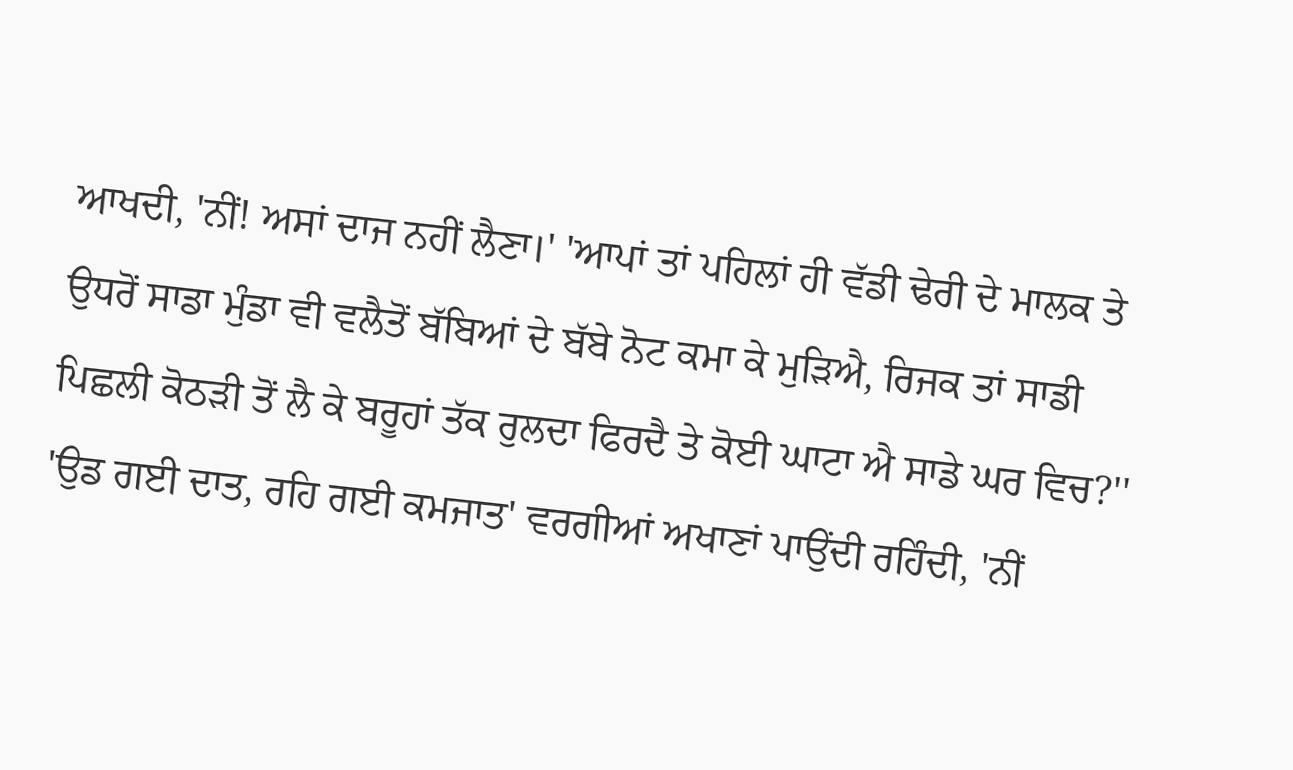ਆਖਦੀ, 'ਨੀਂ! ਅਸਾਂ ਦਾਜ ਨਹੀਂ ਲੈਣਾ।' 'ਆਪਾਂ ਤਾਂ ਪਹਿਲਾਂ ਹੀ ਵੱਡੀ ਢੇਰੀ ਦੇ ਮਾਲਕ ਤੇ ਉਧਰੋਂ ਸਾਡਾ ਮੁੰਡਾ ਵੀ ਵਲੈਤੋਂ ਬੱਬਿਆਂ ਦੇ ਬੱਬੇ ਨੋਟ ਕਮਾ ਕੇ ਮੁੜਿਐ, ਰਿਜਕ ਤਾਂ ਸਾਡੀ ਪਿਛਲੀ ਕੋਠੜੀ ਤੋਂ ਲੈ ਕੇ ਬਰੂਹਾਂ ਤੱਕ ਰੁਲਦਾ ਫਿਰਦੈ ਤੇ ਕੋਈ ਘਾਟਾ ਐ ਸਾਡੇ ਘਰ ਵਿਚ?'' 'ਉਡ ਗਈ ਦਾਤ, ਰਹਿ ਗਈ ਕਮਜਾਤ' ਵਰਗੀਆਂ ਅਖਾਣਾਂ ਪਾਉਂਦੀ ਰਹਿੰਦੀ, 'ਨੀਂ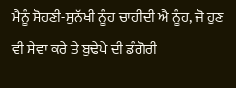ਮੈਨੂੰ ਸੋਹਣੀ-ਸੁਨੱਖੀ ਨੂੰਹ ਚਾਹੀਦੀ ਐ ਨੂੰਹ, ਜੋ ਹੁਣ ਵੀ ਸੇਵਾ ਕਰੇ ਤੇ ਬੁਢੇਪੇ ਦੀ ਡੰਗੋਰੀ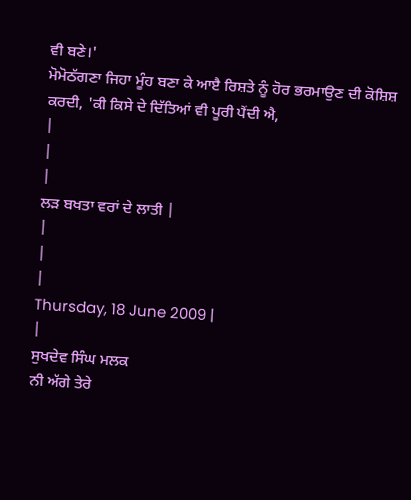ਵੀ ਬਣੇ।'
ਮੋਮੋਠੱਗਣਾ ਜਿਹਾ ਮੂੰਹ ਬਣਾ ਕੇ ਆੲੈ ਰਿਸ਼ਤੇ ਨੂੰ ਹੋਰ ਭਰਮਾਉਣ ਦੀ ਕੋਸ਼ਿਸ਼ ਕਰਦੀ, 'ਕੀ ਕਿਸੇ ਦੇ ਦਿੱਤਿਆਂ ਵੀ ਪੂਰੀ ਪੈਂਦੀ ਐ,
|
|
|
ਲੜ ਬਖਤਾ ਵਰਾਂ ਦੇ ਲਾਤੀ |
|
|
|
Thursday, 18 June 2009 |
|
ਸੁਖਦੇਵ ਸਿੰਘ ਮਲਕ
ਨੀ ਅੱਗੇ ਤੇਰੇ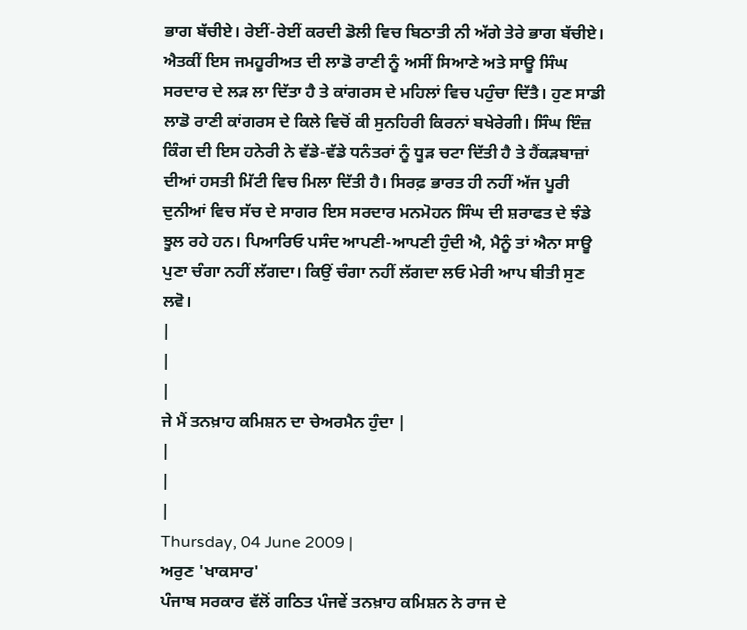ਭਾਗ ਬੱਚੀਏ। ਰੇਈਂ-ਰੇਈਂ ਕਰਦੀ ਡੋਲੀ ਵਿਚ ਬਿਠਾਤੀ ਨੀ ਅੱਗੇ ਤੇਰੇ ਭਾਗ ਬੱਚੀਏ। ਐਤਕੀਂ ਇਸ ਜਮਹੂਰੀਅਤ ਦੀ ਲਾਡੋ ਰਾਣੀ ਨੂੰ ਅਸੀਂ ਸਿਆਣੇ ਅਤੇ ਸਾਊ ਸਿੰਘ ਸਰਦਾਰ ਦੇ ਲੜ ਲਾ ਦਿੱਤਾ ਹੈ ਤੇ ਕਾਂਗਰਸ ਦੇ ਮਹਿਲਾਂ ਵਿਚ ਪਹੁੰਚਾ ਦਿੱਤੈ। ਹੁਣ ਸਾਡੀ ਲਾਡੋ ਰਾਣੀ ਕਾਂਗਰਸ ਦੇ ਕਿਲੇ ਵਿਚੋਂ ਕੀ ਸੁਨਹਿਰੀ ਕਿਰਨਾਂ ਬਖੇਰੇਗੀ। ਸਿੰਘ ਇੰਜ਼ ਕਿੰਗ ਦੀ ਇਸ ਹਨੇਰੀ ਨੇ ਵੱਡੇ-ਵੱਡੇ ਧਨੰਤਰਾਂ ਨੂੰ ਧੂੜ ਚਟਾ ਦਿੱਤੀ ਹੈ ਤੇ ਹੈਂਕੜਬਾਜ਼ਾਂ ਦੀਆਂ ਹਸਤੀ ਮਿੱਟੀ ਵਿਚ ਮਿਲਾ ਦਿੱਤੀ ਹੈ। ਸਿਰਫ਼ ਭਾਰਤ ਹੀ ਨਹੀਂ ਅੱਜ ਪੂਰੀ ਦੁਨੀਆਂ ਵਿਚ ਸੱਚ ਦੇ ਸਾਗਰ ਇਸ ਸਰਦਾਰ ਮਨਮੋਹਨ ਸਿੰਘ ਦੀ ਸ਼ਰਾਫਤ ਦੇ ਝੰਡੇ ਝੂਲ ਰਹੇ ਹਨ। ਪਿਆਰਿਓ ਪਸੰਦ ਆਪਣੀ-ਆਪਣੀ ਹੁੰਦੀ ਐ, ਮੈਨੂੰ ਤਾਂ ਐਨਾ ਸਾਊ ਪੁਣਾ ਚੰਗਾ ਨਹੀਂ ਲੱਗਦਾ। ਕਿਉਂ ਚੰਗਾ ਨਹੀਂ ਲੱਗਦਾ ਲਓ ਮੇਰੀ ਆਪ ਬੀਤੀ ਸੁਣ ਲਵੋ।
|
|
|
ਜੇ ਮੈਂ ਤਨਖ਼ਾਹ ਕਮਿਸ਼ਨ ਦਾ ਚੇਅਰਮੈਨ ਹੁੰਦਾ |
|
|
|
Thursday, 04 June 2009 |
ਅਰੁਣ 'ਖਾਕਸਾਰ'
ਪੰਜਾਬ ਸਰਕਾਰ ਵੱਲੋਂ ਗਠਿਤ ਪੰਜਵੇਂ ਤਨਖ਼ਾਹ ਕਮਿਸ਼ਨ ਨੇ ਰਾਜ ਦੇ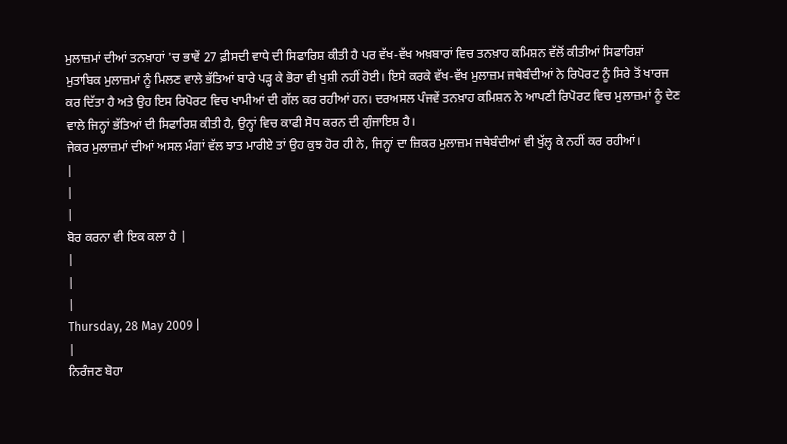ਮੁਲਾਜ਼ਮਾਂ ਦੀਆਂ ਤਨਖ਼ਾਹਾਂ 'ਚ ਭਾਵੇਂ 27 ਫ਼ੀਸਦੀ ਵਾਧੇ ਦੀ ਸਿਫਾਰਿਸ਼ ਕੀਤੀ ਹੈ ਪਰ ਵੱਖ-ਵੱਖ ਅਖ਼ਬਾਰਾਂ ਵਿਚ ਤਨਖ਼ਾਹ ਕਮਿਸ਼ਨ ਵੱਲੋਂ ਕੀਤੀਆਂ ਸਿਫਾਰਿਸ਼ਾਂ ਮੁਤਾਬਿਕ ਮੁਲਾਜ਼ਮਾਂ ਨੂੰ ਮਿਲਣ ਵਾਲੇ ਭੱਤਿਆਂ ਬਾਰੇ ਪੜ੍ਹ ਕੇ ਭੋਰਾ ਵੀ ਖੁਸ਼ੀ ਨਹੀਂ ਹੋਈ। ਇਸੇ ਕਰਕੇ ਵੱਖ-ਵੱਖ ਮੁਲਾਜ਼ਮ ਜਥੇਬੰਦੀਆਂ ਨੇ ਰਿਪੋਰਟ ਨੂੰ ਸਿਰੇ ਤੋਂ ਖਾਰਜ ਕਰ ਦਿੱਤਾ ਹੈ ਅਤੇ ਉਹ ਇਸ ਰਿਪੋਰਟ ਵਿਚ ਖਾਮੀਆਂ ਦੀ ਗੱਲ ਕਰ ਰਹੀਆਂ ਹਨ। ਦਰਅਸਲ ਪੰਜਵੇਂ ਤਨਖ਼ਾਹ ਕਮਿਸ਼ਨ ਨੇ ਆਪਣੀ ਰਿਪੋਰਟ ਵਿਚ ਮੁਲਾਜ਼ਮਾਂ ਨੂੰ ਦੇਣ ਵਾਲੇ ਜਿਨ੍ਹਾਂ ਭੱਤਿਆਂ ਦੀ ਸਿਫਾਰਿਸ਼ ਕੀਤੀ ਹੈ, ਉਨ੍ਹਾਂ ਵਿਚ ਕਾਫੀ ਸੋਧ ਕਰਨ ਦੀ ਗੁੰਜਾਇਸ਼ ਹੈ।
ਜੇਕਰ ਮੁਲਾਜ਼ਮਾਂ ਦੀਆਂ ਅਸਲ ਮੰਗਾਂ ਵੱਲ ਝਾਤ ਮਾਰੀਏ ਤਾਂ ਉਹ ਕੁਝ ਹੋਰ ਹੀ ਨੇ, ਜਿਨ੍ਹਾਂ ਦਾ ਜ਼ਿਕਰ ਮੁਲਾਜ਼ਮ ਜਥੇਬੰਦੀਆਂ ਵੀ ਖੁੱਲ੍ਹ ਕੇ ਨਹੀਂ ਕਰ ਰਹੀਆਂ।
|
|
|
ਬੋਰ ਕਰਨਾ ਵੀ ਇਕ ਕਲਾ ਹੈ |
|
|
|
Thursday, 28 May 2009 |
|
ਨਿਰੰਜਣ ਬੋਹਾ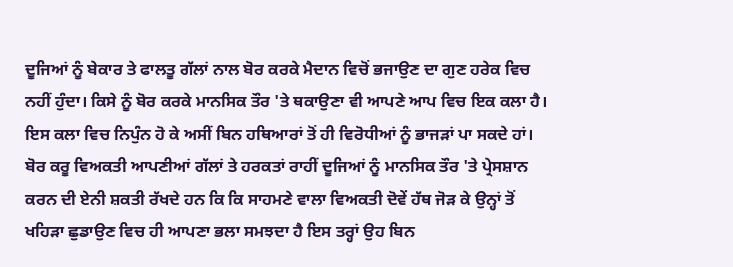ਦੂਜਿਆਂ ਨੂੰ ਬੇਕਾਰ ਤੇ ਫਾਲਤੂ ਗੱਲਾਂ ਨਾਲ ਬੋਰ ਕਰਕੇ ਮੈਦਾਨ ਵਿਚੋਂ ਭਜਾਉਣ ਦਾ ਗੁਣ ਹਰੇਕ ਵਿਚ ਨਹੀਂ ਹੁੰਦਾ। ਕਿਸੇ ਨੂੰ ਬੋਰ ਕਰਕੇ ਮਾਨਸਿਕ ਤੌਰ 'ਤੇ ਥਕਾਉਣਾ ਵੀ ਆਪਣੇ ਆਪ ਵਿਚ ਇਕ ਕਲਾ ਹੈ। ਇਸ ਕਲਾ ਵਿਚ ਨਿਪੁੰਨ ਹੋ ਕੇ ਅਸੀਂ ਬਿਨ ਹਥਿਆਰਾਂ ਤੋਂ ਹੀ ਵਿਰੋਧੀਆਂ ਨੂੰ ਭਾਜੜਾਂ ਪਾ ਸਕਦੇ ਹਾਂ। ਬੋਰ ਕਰੂ ਵਿਅਕਤੀ ਆਪਣੀਆਂ ਗੱਲਾਂ ਤੇ ਹਰਕਤਾਂ ਰਾਹੀਂ ਦੂਜਿਆਂ ਨੂੰ ਮਾਨਸਿਕ ਤੌਰ 'ਤੇ ਪ੍ਰੇਸਸ਼ਾਨ ਕਰਨ ਦੀ ਏਨੀ ਸ਼ਕਤੀ ਰੱਖਦੇ ਹਨ ਕਿ ਕਿ ਸਾਹਮਣੇ ਵਾਲਾ ਵਿਅਕਤੀ ਦੋਵੇਂ ਹੱਥ ਜੋੜ ਕੇ ਉਨ੍ਹਾਂ ਤੋਂ ਖਹਿੜਾ ਛੁਡਾਉਣ ਵਿਚ ਹੀ ਆਪਣਾ ਭਲਾ ਸਮਝਦਾ ਹੈ ਇਸ ਤਰ੍ਹਾਂ ਉਹ ਬਿਨ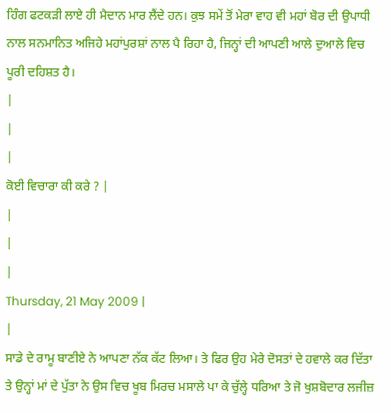ਹਿੰਗ ਫਟਕੜੀ ਲਾਏ ਹੀ ਮੈਦਾਨ ਮਾਰ ਲੈਂਦੇ ਹਨ। ਕੁਝ ਸਮੇਂ ਤੋਂ ਮੇਰਾ ਵਾਹ ਵੀ ਮਹਾਂ ਬੋਰ ਦੀ ਉਪਾਧੀ ਨਾਲ ਸਨਮਾਨਿਤ ਅਜਿਹੇ ਮਹਾਂਪੁਰਸ਼ਾਂ ਨਾਲ ਪੈ ਰਿਹਾ ਹੈ, ਜਿਨ੍ਹਾਂ ਦੀ ਆਪਣੀ ਆਲੇ ਦੁਆਲੇ ਵਿਚ ਪੂਰੀ ਦਹਿਸ਼ਤ ਹੈ।
|
|
|
ਕੋਈ ਵਿਚਾਰਾ ਕੀ ਕਰੇ ? |
|
|
|
Thursday, 21 May 2009 |
|
ਸਾਡੇ ਦੇ ਰਾਮੂ ਬਾਣੀਏ ਨੇ ਆਪਣਾ ਨੱਕ ਕੱਟ ਲਿਆ। ਤੇ ਫਿਰ ਉਹ ਮੇਰੇ ਦੋਸਤਾਂ ਦੇ ਹਵਾਲੇ ਕਰ ਦਿੱਤਾ ਤੇ ਉਨ੍ਹਾਂ ਮਾਂ ਦੇ ਪੁੱਤਾ ਨੇ ਉਸ ਵਿਚ ਖੂਬ ਮਿਰਚ ਮਸਾਲੇ ਪਾ ਕੇ ਚੁੱਲ੍ਹੇ ਧਰਿਆ ਤੇ ਜੋ ਖੁਸ਼ਬੋਦਾਰ ਲਜੀਜ਼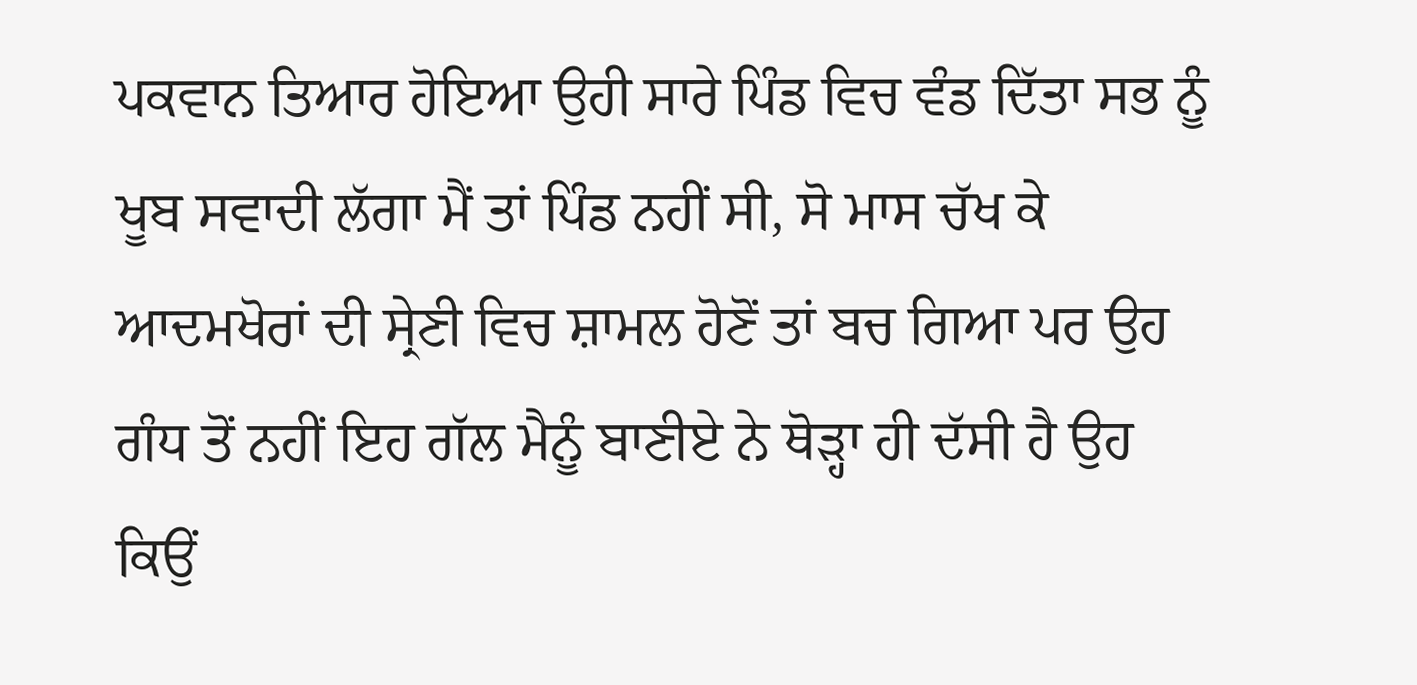ਪਕਵਾਨ ਤਿਆਰ ਹੋਇਆ ਉਹੀ ਸਾਰੇ ਪਿੰਡ ਵਿਚ ਵੰਡ ਦਿੱਤਾ ਸਭ ਨੂੰ ਖੂਬ ਸਵਾਦੀ ਲੱਗਾ ਮੈਂ ਤਾਂ ਪਿੰਡ ਨਹੀਂ ਸੀ, ਸੋ ਮਾਸ ਚੱਖ ਕੇ ਆਦਮਖੋਰਾਂ ਦੀ ਸ੍ਰੇਣੀ ਵਿਚ ਸ਼ਾਮਲ ਹੋਣੋਂ ਤਾਂ ਬਚ ਗਿਆ ਪਰ ਉਹ ਗੰਧ ਤੋਂ ਨਹੀਂ ਇਹ ਗੱਲ ਮੈਨੂੰ ਬਾਣੀਏ ਨੇ ਥੋੜ੍ਹਾ ਹੀ ਦੱਸੀ ਹੈ ਉਹ ਕਿਉਂ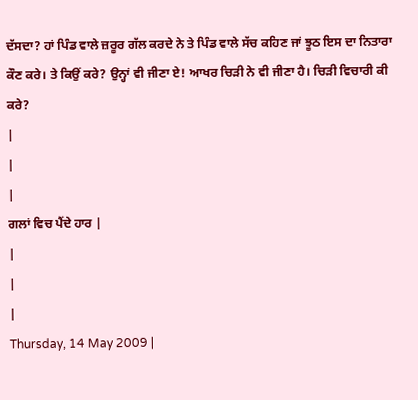ਦੱਸਦਾ? ਹਾਂ ਪਿੰਡ ਵਾਲੇ ਜ਼ਰੂਰ ਗੱਲ ਕਰਦੇ ਨੇ ਤੇ ਪਿੰਡ ਵਾਲੇ ਸੱਚ ਕਹਿਣ ਜਾਂ ਝੂਠ ਇਸ ਦਾ ਨਿਤਾਰਾ ਕੌਣ ਕਰੇ। ਤੇ ਕਿਉਂ ਕਰੇ? ਉਨ੍ਹਾਂ ਵੀ ਜੀਣਾ ਏ! ਆਖਰ ਚਿੜੀ ਨੇ ਵੀ ਜੀਣਾ ਹੈ। ਚਿੜੀ ਵਿਚਾਰੀ ਕੀ ਕਰੇ?
|
|
|
ਗਲਾਂ ਵਿਚ ਪੈਂਦੇ ਹਾਰ |
|
|
|
Thursday, 14 May 2009 |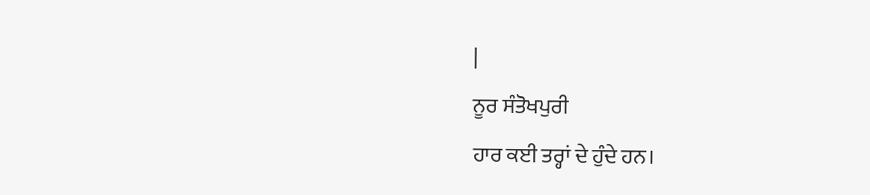|
ਨੂਰ ਸੰਤੋਖਪੁਰੀ
ਹਾਰ ਕਈ ਤਰ੍ਹਾਂ ਦੇ ਹੁੰਦੇ ਹਨ।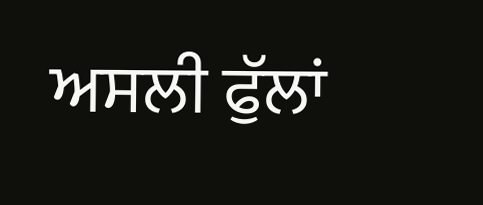ਅਸਲੀ ਫੁੱਲਾਂ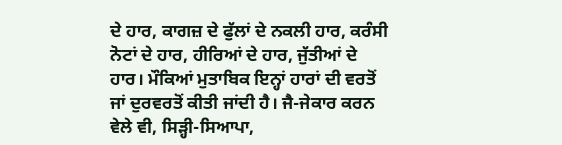ਦੇ ਹਾਰ, ਕਾਗਜ਼ ਦੇ ਫੁੱਲਾਂ ਦੇ ਨਕਲੀ ਹਾਰ, ਕਰੰਸੀ ਨੋਟਾਂ ਦੇ ਹਾਰ, ਹੀਰਿਆਂ ਦੇ ਹਾਰ, ਜੁੱਤੀਆਂ ਦੇ ਹਾਰ। ਮੌਕਿਆਂ ਮੁਤਾਬਿਕ ਇਨ੍ਹਾਂ ਹਾਰਾਂ ਦੀ ਵਰਤੋਂ ਜਾਂ ਦੁਰਵਰਤੋਂ ਕੀਤੀ ਜਾਂਦੀ ਹੈ। ਜੈ-ਜੇਕਾਰ ਕਰਨ ਵੇਲੇ ਵੀ, ਸਿੜ੍ਹੀ-ਸਿਆਪਾ,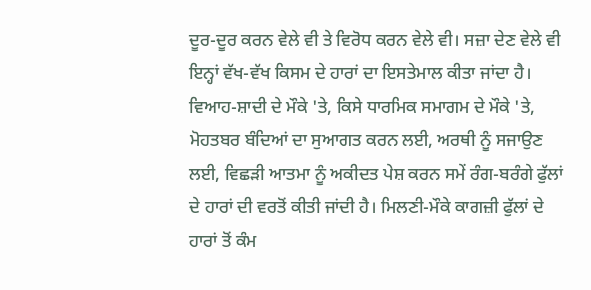ਦੂਰ-ਦੂਰ ਕਰਨ ਵੇਲੇ ਵੀ ਤੇ ਵਿਰੋਧ ਕਰਨ ਵੇਲੇ ਵੀ। ਸਜ਼ਾ ਦੇਣ ਵੇਲੇ ਵੀ ਇਨ੍ਹਾਂ ਵੱਖ-ਵੱਖ ਕਿਸਮ ਦੇ ਹਾਰਾਂ ਦਾ ਇਸਤੇਮਾਲ ਕੀਤਾ ਜਾਂਦਾ ਹੈ।
ਵਿਆਹ-ਸ਼ਾਦੀ ਦੇ ਮੌਕੇ 'ਤੇ, ਕਿਸੇ ਧਾਰਮਿਕ ਸਮਾਗਮ ਦੇ ਮੌਕੇ 'ਤੇ, ਮੋਹਤਬਰ ਬੰਦਿਆਂ ਦਾ ਸੁਆਗਤ ਕਰਨ ਲਈ, ਅਰਥੀ ਨੂੰ ਸਜਾਉਣ ਲਈ, ਵਿਛੜੀ ਆਤਮਾ ਨੂੰ ਅਕੀਦਤ ਪੇਸ਼ ਕਰਨ ਸਮੇਂ ਰੰਗ-ਬਰੰਗੇ ਫੁੱਲਾਂ ਦੇ ਹਾਰਾਂ ਦੀ ਵਰਤੋਂ ਕੀਤੀ ਜਾਂਦੀ ਹੈ। ਮਿਲਣੀ-ਮੌਕੇ ਕਾਗਜ਼ੀ ਫੁੱਲਾਂ ਦੇ ਹਾਰਾਂ ਤੋਂ ਕੰਮ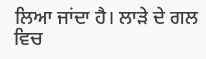ਲਿਆ ਜਾਂਦਾ ਹੈ। ਲਾੜੇ ਦੇ ਗਲ ਵਿਚ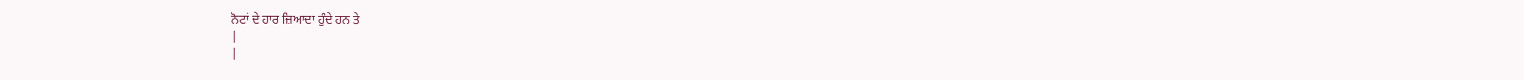ਨੋਟਾਂ ਦੇ ਹਾਰ ਜ਼ਿਆਦਾ ਹੁੰਦੇ ਹਨ ਤੇ
|
|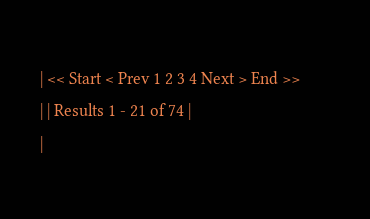| << Start < Prev 1 2 3 4 Next > End >>
| | Results 1 - 21 of 74 |
|